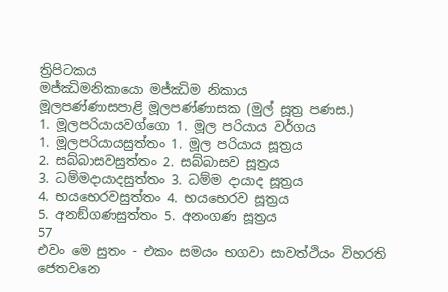ත්‍රිපිටකය
මජ්ඣිමනිකායො මජ්ඣිම නිකාය
මූලපණ්ණාසපාළි මූලපණ්ණාසක (මුල් සූත්‍ර පණස.)
1. මූලපරියායවග්ගො 1. මූල පරියාය වර්ගය
1. මූලපරියායසුත්තං 1. මූල පරියාය සූත්‍රය
2. සබ්බාසවසුත්තං 2. සබ්බාසව සූත්‍රය
3. ධම්මදායාදසුත්තං 3. ධම්ම දායාද සූත්‍රය
4. භයභෙරවසුත්තං 4. භයභෙරව සූත්‍රය
5. අනඞ්ගණසුත්තං 5. අනංගණ සූත්‍රය
57
එවං මෙ සුතං - එකං සමයං භගවා සාවත්ථියං විහරති ජෙතවනෙ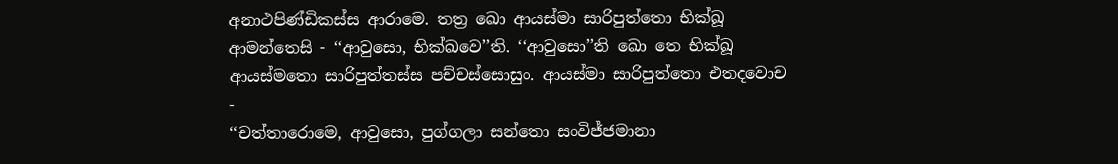අනාථපිණ්ඩිකස්ස ආරාමෙ. තත්‍ර ඛො ආයස්මා සාරිපුත්තො භික්ඛූ ආමන්තෙසි - ‘‘ආවුසො, භික්ඛවෙ’’ති. ‘‘ආවුසො’’ති ඛො තෙ භික්ඛූ ආයස්මතො සාරිපුත්තස්ස පච්චස්සොසුං. ආයස්මා සාරිපුත්තො එතදවොච -
‘‘චත්තාරොමෙ, ආවුසො, පුග්ගලා සන්තො සංවිජ්ජමානා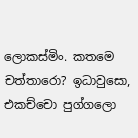ලොකස්මිං. කතමෙ චත්තාරො? ඉධාවුසො, එකච්චො පුග්ගලො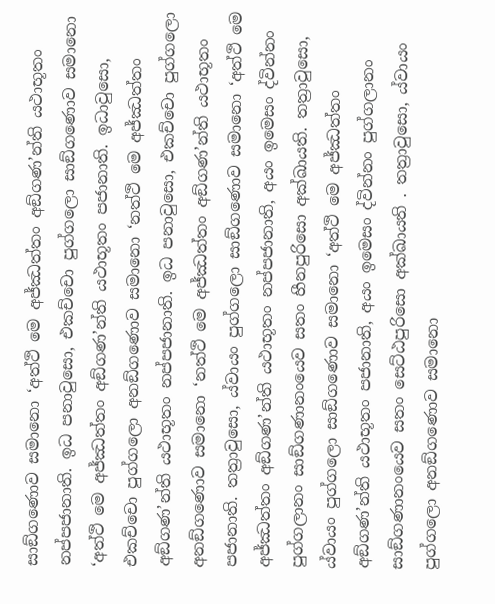සාඞ්ගණොව සමානො ‘අත්ථි මෙ අජ්ඣත්තං අඞ්ගණ’න්ති යථාභූතං නප්පජානාති. ඉධ පනාවුසො, එකච්චො පුග්ගලො සාඞ්ගණොව සමානො ‘අත්ථි මෙ අජ්ඣත්තං අඞ්ගණ’න්ති යථාභූතං පජානාති. ඉධාවුසො, එකච්චො පුග්ගලො අනඞ්ගණොව සමානො ‘නත්ථි මෙ අජ්ඣත්තං අඞ්ගණ’න්ති යථාභූතං නප්පජානාති. ඉධ පනාවුසො, එකච්චො පුග්ගලො අනඞ්ගණොව සමානො ‘නත්ථි මෙ අජ්ඣත්තං අඞ්ගණ’න්ති යථාභූතං පජානාති. තත්‍රාවුසො, ය්වායං පුග්ගලො සාඞ්ගණොව සමානො ‘අත්ථි මෙ අජ්ඣත්තං අඞ්ගණ’න්ති යථාභූතං නප්පජානාති, අයං ඉමෙසං ද්වින්නං පුග්ගලානං සාඞ්ගණානංයෙව සතං හීනපුරිසො අක්ඛායති. තත්‍රාවුසො, ය්වායං පුග්ගලො සාඞ්ගණොව සමානො ‘අත්ථි මෙ අජ්ඣත්තං අඞ්ගණ’න්ති යථාභූතං පජානාති, අයං ඉමෙසං ද්වින්නං පුග්ගලානං සාඞ්ගණානංයෙව සතං සෙට්ඨපුරිසො අක්ඛායති . තත්‍රාවුසො, ය්වායං පුග්ගලො අනඞ්ගණොව සමානො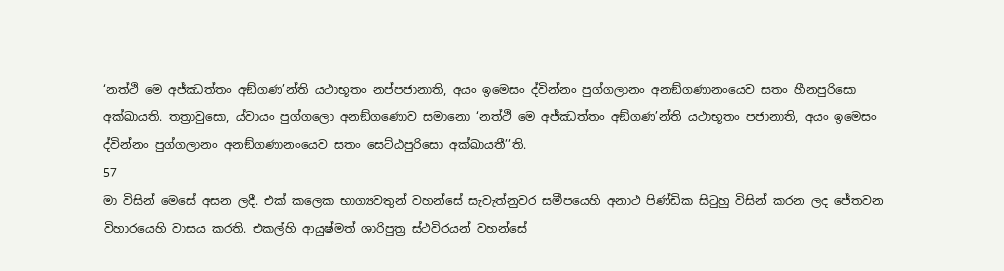‘නත්ථි මෙ අජ්ඣත්තං අඞ්ගණ’න්ති යථාභූතං නප්පජානාති, අයං ඉමෙසං ද්වින්නං පුග්ගලානං අනඞ්ගණානංයෙව සතං හීනපුරිසො අක්ඛායති. තත්‍රාවුසො, ය්වායං පුග්ගලො අනඞ්ගණොව සමානො ‘නත්ථි මෙ අජ්ඣත්තං අඞ්ගණ’න්ති යථාභූතං පජානාති, අයං ඉමෙසං ද්වින්නං පුග්ගලානං අනඞ්ගණානංයෙව සතං සෙට්ඨපුරිසො අක්ඛායතී’’ති.
57
මා විසින් මෙසේ අසන ලදී. එක් කලෙක භාග්‍යවතුන් වහන්සේ සැවැත්නුවර සමීපයෙහි අනාථ පිණ්ඩික සිටුහු විසින් කරන ලද ජේතවන විහාරයෙහි වාසය කරති. එකල්හි ආයුෂ්මත් ශාරිපුත්‍ර ස්ථවිරයන් වහන්සේ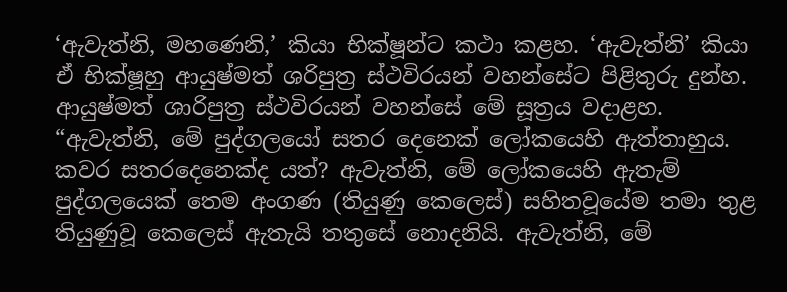‘ඇවැත්නි, මහණෙනි,’ කියා භික්ෂූන්ට කථා කළහ. ‘ඇවැත්නි’ කියා ඒ භික්ෂූහු ආයුෂ්මත් ශරිපුත්‍ර ස්ථවිරයන් වහන්සේට පිළිතුරු දුන්හ. ආයුෂ්මත් ශාරිපුත්‍ර ස්ථවිරයන් වහන්සේ මේ සූත්‍රය වදාළහ.
“ඇවැත්නි, මේ පුද්ගලයෝ සතර දෙනෙක් ලෝකයෙහි ඇත්තාහුය. කවර සතරදෙනෙක්ද යත්? ඇවැත්නි, මේ ලෝකයෙහි ඇතැම් පුද්ගලයෙක් තෙම අංගණ (තියුණු කෙලෙස්) සහිතවූයේම තමා තුළ තියුණුවූ කෙලෙස් ඇතැයි තතුසේ නොදනියි. ඇවැත්නි, මේ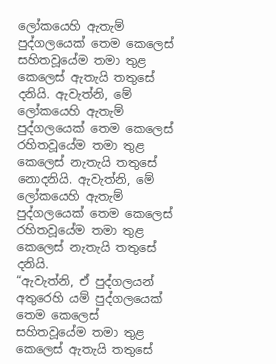ලෝකයෙහි ඇතැම් පුද්ගලයෙක් තෙම කෙලෙස් සහිතවූයේම තමා තුළ කෙලෙස් ඇතැයි තතුසේ දනියි. ඇවැත්නි, මේ ලෝකයෙහි ඇතැම් පුද්ගලයෙක් තෙම කෙලෙස් රහිතවූයේම තමා තුළ කෙලෙස් නැතැයි තතුසේ නොදනියි. ඇවැත්නි, මේ ලෝකයෙහි ඇතැම් පුද්ගලයෙක් තෙම කෙලෙස් රහිතවූයේම තමා තුළ කෙලෙස් නැතැයි තතුසේ දනියි.
“ඇවැත්නි, ඒ පුද්ගලයන් අතුරෙහි යම් පුද්ගලයෙක් තෙම කෙලෙස් සහිතවූයේම තමා තුළ කෙලෙස් ඇතැයි තතුසේ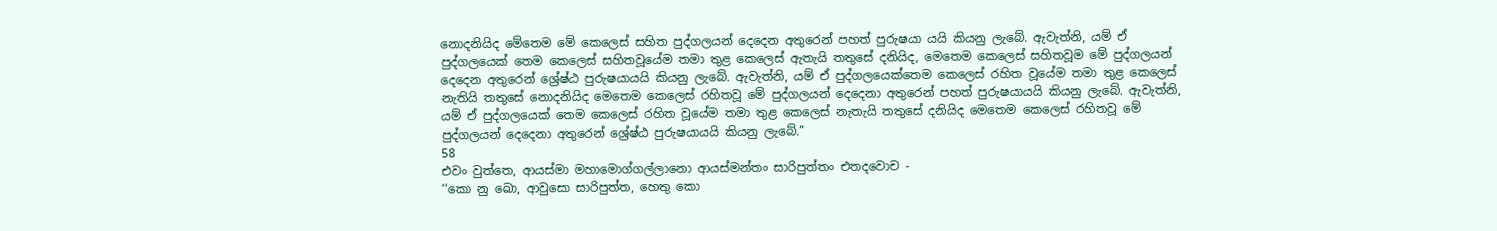නොදනියිද මේතෙම මේ කෙලෙස් සහිත පුද්ගලයන් දෙදෙන අතුරෙන් පහත් පුරුෂයා යයි කියනු ලැබේ. ඇවැත්නි, යම් ඒ පුද්ගලයෙක් තෙම කෙලෙස් සහිතවූයේම තමා තුළ කෙලෙස් ඇතැයි තතුසේ දනියිද, මෙතෙම කෙලෙස් සහිතවූම මේ පුද්ගලයන් දෙදෙන අතුරෙන් ශ්‍රේෂ්ඨ පුරුෂයායයි කියනු ලැබේ. ඇවැත්නි, යම් ඒ පුද්ගලයෙක්තෙම කෙලෙස් රහිත වූයේම තමා තුළ කෙලෙස් නැතියි තතුසේ නොදනියිද මෙතෙම කෙලෙස් රහිතවූ මේ පුද්ගලයන් දෙදෙනා අතුරෙන් පහත් පුරුෂයායයි කියනු ලැබේ. ඇවැත්නි, යම් ඒ පුද්ගලයෙක් තෙම කෙලෙස් රහිත වූයේම තමා තුළ කෙලෙස් නැතැයි තතුසේ දනියිද මෙතෙම කෙලෙස් රහිතවූ මේ පුද්ගලයන් දෙදෙනා අතුරෙන් ශ්‍රේෂ්ඨ පුරුෂයායයි කියනු ලැබේ.”
58
එවං වුත්තෙ, ආයස්මා මහාමොග්ගල්ලානො ආයස්මන්තං සාරිපුත්තං එතදවොච -
‘‘කො නු ඛො, ආවුසො සාරිපුත්ත, හෙතු කො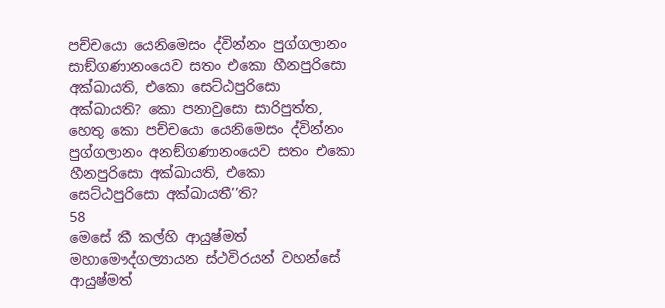පච්චයො යෙනිමෙසං ද්වින්නං පුග්ගලානං සාඞ්ගණානංයෙව සතං එකො හීනපුරිසො අක්ඛායති, එකො සෙට්ඨපුරිසො අක්ඛායති? කො පනාවුසො සාරිපුත්ත, හෙතු කො පච්චයො යෙනිමෙසං ද්වින්නං පුග්ගලානං අනඞ්ගණානංයෙව සතං එකො හීනපුරිසො අක්ඛායති, එකො සෙට්ඨපුරිසො අක්ඛායතී’’ති?
58
මෙසේ කී කල්හි ආයුෂ්මත් මහාමෞද්ගල්‍යායන ස්ථවිරයන් වහන්සේ ආයුෂ්මත්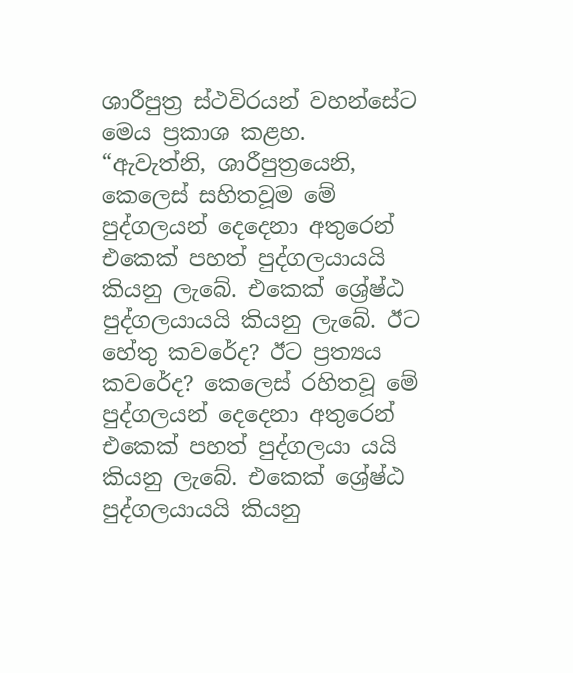ශාරීපුත්‍ර ස්ථවිරයන් වහන්සේට මෙය ප්‍රකාශ කළහ.
“ඇවැත්නි, ශාරීපුත්‍රයෙනි, කෙලෙස් සහිතවූම මේ පුද්ගලයන් දෙදෙනා අතුරෙන් එකෙක් පහත් පුද්ගලයායයි කියනු ලැබේ. එකෙක් ශ්‍රේෂ්ඨ පුද්ගලයායයි කියනු ලැබේ. ඊට හේතු කවරේද? ඊට ප්‍රත්‍යය කවරේද? කෙලෙස් රහිතවූ මේ පුද්ගලයන් දෙදෙනා අතුරෙන් එකෙක් පහත් පුද්ගලයා යයි කියනු ලැබේ. එකෙක් ශ්‍රේෂ්ඨ පුද්ගලයායයි කියනු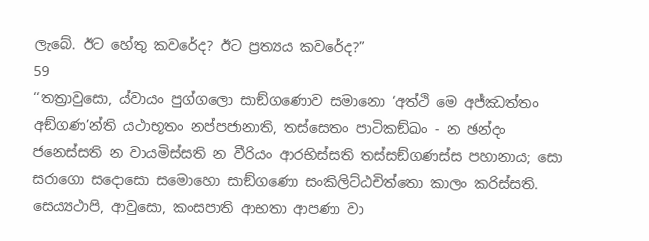ලැබේ. ඊට හේතු කවරේද? ඊට ප්‍රත්‍යය කවරේද?”
59
‘‘තත්‍රාවුසො, ය්වායං පුග්ගලො සාඞ්ගණොව සමානො ‘අත්ථි මෙ අජ්ඣත්තං අඞ්ගණ’න්ති යථාභූතං නප්පජානාති, තස්සෙතං පාටිකඞ්ඛං - න ඡන්දං ජනෙස්සති න වායමිස්සති න වීරියං ආරභිස්සති තස්සඞ්ගණස්ස පහානාය; සො සරාගො සදොසො සමොහො සාඞ්ගණො සංකිලිට්ඨචිත්තො කාලං කරිස්සති. සෙය්‍යථාපි, ආවුසො, කංසපාති ආභතා ආපණා වා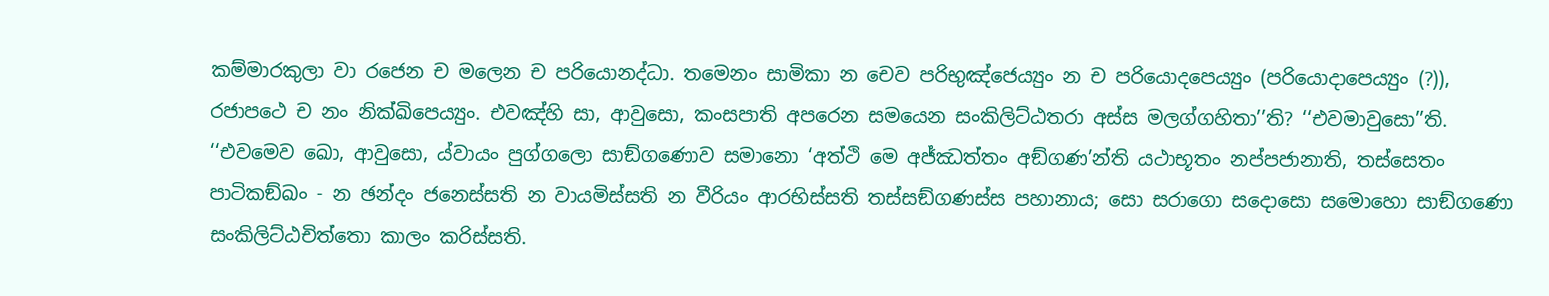කම්මාරකුලා වා රජෙන ච මලෙන ච පරියොනද්ධා. තමෙනං සාමිකා න චෙව පරිභුඤ්ජෙය්‍යුං න ච පරියොදපෙය්‍යුං (පරියොදාපෙය්‍යුං (?)), රජාපථෙ ච නං නික්ඛිපෙය්‍යුං. එවඤ්හි සා, ආවුසො, කංසපාති අපරෙන සමයෙන සංකිලිට්ඨතරා අස්ස මලග්ගහිතා’’ති? ‘‘එවමාවුසො’’ති. ‘‘එවමෙව ඛො, ආවුසො, ය්වායං පුග්ගලො සාඞ්ගණොව සමානො ‘අත්ථි මෙ අජ්ඣත්තං අඞ්ගණ’න්ති යථාභූතං නප්පජානාති, තස්සෙතං පාටිකඞ්ඛං - න ඡන්දං ජනෙස්සති න වායමිස්සති න වීරියං ආරභිස්සති තස්සඞ්ගණස්ස පහානාය; සො සරාගො සදොසො සමොහො සාඞ්ගණො සංකිලිට්ඨචිත්තො කාලං කරිස්සති.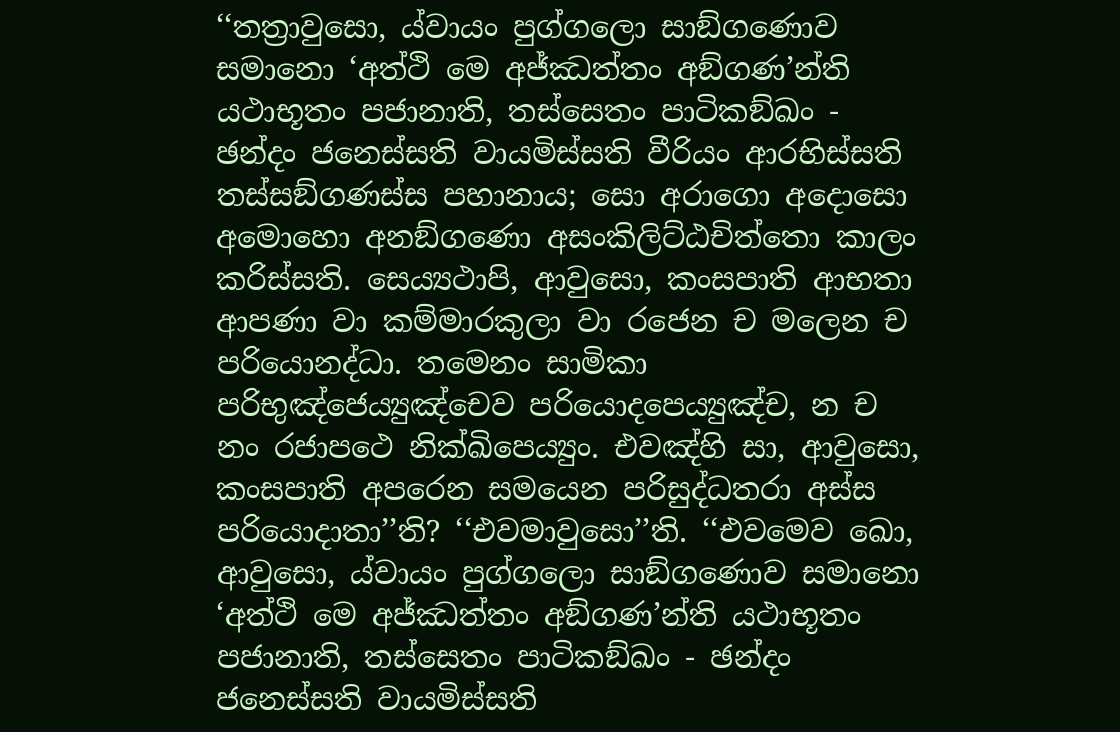‘‘තත්‍රාවුසො, ය්වායං පුග්ගලො සාඞ්ගණොව සමානො ‘අත්ථි මෙ අජ්ඣත්තං අඞ්ගණ’න්ති යථාභූතං පජානාති, තස්සෙතං පාටිකඞ්ඛං - ඡන්දං ජනෙස්සති වායමිස්සති වීරියං ආරභිස්සති තස්සඞ්ගණස්ස පහානාය; සො අරාගො අදොසො අමොහො අනඞ්ගණො අසංකිලිට්ඨචිත්තො කාලං කරිස්සති. සෙය්‍යථාපි, ආවුසො, කංසපාති ආභතා ආපණා වා කම්මාරකුලා වා රජෙන ච මලෙන ච පරියොනද්ධා. තමෙනං සාමිකා පරිභුඤ්ජෙය්‍යුඤ්චෙව පරියොදපෙය්‍යුඤ්ච, න ච නං රජාපථෙ නික්ඛිපෙය්‍යුං. එවඤ්හි සා, ආවුසො, කංසපාති අපරෙන සමයෙන පරිසුද්ධතරා අස්ස පරියොදාතා’’ති? ‘‘එවමාවුසො’’ති. ‘‘එවමෙව ඛො, ආවුසො, ය්වායං පුග්ගලො සාඞ්ගණොව සමානො ‘අත්ථි මෙ අජ්ඣත්තං අඞ්ගණ’න්ති යථාභූතං පජානාති, තස්සෙතං පාටිකඞ්ඛං - ඡන්දං ජනෙස්සති වායමිස්සති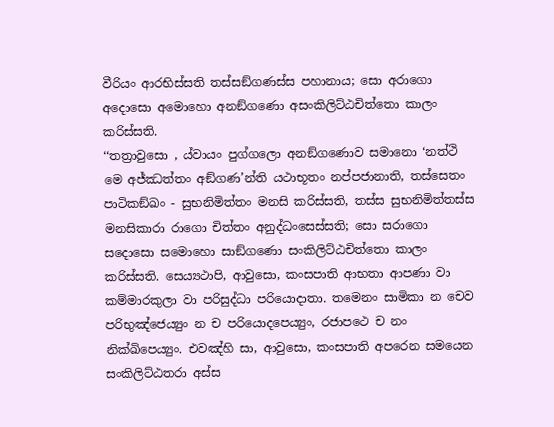වීරියං ආරභිස්සති තස්සඞ්ගණස්ස පහානාය; සො අරාගො අදොසො අමොහො අනඞ්ගණො අසංකිලිට්ඨචිත්තො කාලං කරිස්සති.
‘‘තත්‍රාවුසො , ය්වායං පුග්ගලො අනඞ්ගණොව සමානො ‘නත්ථි මෙ අජ්ඣත්තං අඞ්ගණ’න්ති යථාභූතං නප්පජානාති, තස්සෙතං පාටිකඞ්ඛං - සුභනිමිත්තං මනසි කරිස්සති, තස්ස සුභනිමිත්තස්ස මනසිකාරා රාගො චිත්තං අනුද්ධංසෙස්සති; සො සරාගො සදොසො සමොහො සාඞ්ගණො සංකිලිට්ඨචිත්තො කාලං කරිස්සති. සෙය්‍යථාපි, ආවුසො, කංසපාති ආභතා ආපණා වා කම්මාරකුලා වා පරිසුද්ධා පරියොදාතා. තමෙනං සාමිකා න චෙව පරිභුඤ්ජෙය්‍යුං න ච පරියොදපෙය්‍යුං, රජාපථෙ ච නං නික්ඛිපෙය්‍යුං. එවඤ්හි සා, ආවුසො, කංසපාති අපරෙන සමයෙන සංකිලිට්ඨතරා අස්ස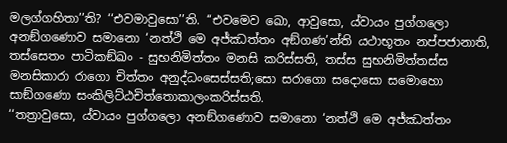මලග්ගහිතා’’ති? ‘‘එවමාවුසො’’ති. ‘‘එවමෙව ඛො, ආවුසො, ය්වායං පුග්ගලො අනඞ්ගණොව සමානො ‘නත්ථි මෙ අජ්ඣත්තං අඞ්ගණ’න්ති යථාභූතං නප්පජානාති, තස්සෙතං පාටිකඞ්ඛං - සුභනිමිත්තං මනසි කරිස්සති, තස්ස සුභනිමිත්තස්ස මනසිකාරා රාගො චිත්තං අනුද්ධංසෙස්සති;සො සරාගො සදොසො සමොහො සාඞ්ගණො සංකිලිට්ඨචිත්තොකාලංකරිස්සති.
‘‘තත්‍රාවුසො, ය්වායං පුග්ගලො අනඞ්ගණොව සමානො ‘නත්ථි මෙ අජ්ඣත්තං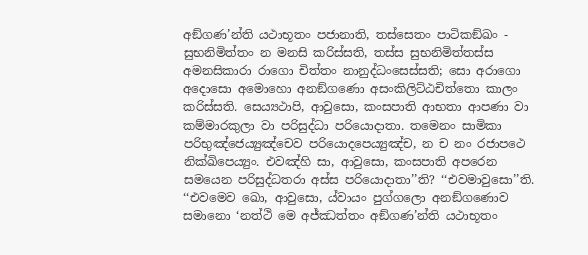අඞ්ගණ’න්ති යථාභූතං පජානාති, තස්සෙතං පාටිකඞ්ඛං - සුභනිමිත්තං න මනසි කරිස්සති, තස්ස සුභනිමිත්තස්ස අමනසිකාරා රාගො චිත්තං නානුද්ධංසෙස්සති; සො අරාගො අදොසො අමොහො අනඞ්ගණො අසංකිලිට්ඨචිත්තො කාලං කරිස්සති. සෙය්‍යථාපි, ආවුසො, කංසපාති ආභතා ආපණා වා කම්මාරකුලා වා පරිසුද්ධා පරියොදාතා. තමෙනං සාමිකා පරිභුඤ්ජෙය්‍යුඤ්චෙව පරියොදපෙය්‍යුඤ්ච, න ච නං රජාපථෙ නික්ඛිපෙය්‍යුං. එවඤ්හි සා, ආවුසො, කංසපාති අපරෙන සමයෙන පරිසුද්ධතරා අස්ස පරියොදාතා’’ති? ‘‘එවමාවුසො’’ති. ‘‘එවමෙව ඛො, ආවුසො, ය්වායං පුග්ගලො අනඞ්ගණොව සමානො ‘නත්ථි මෙ අජ්ඣත්තං අඞ්ගණ’න්ති යථාභූතං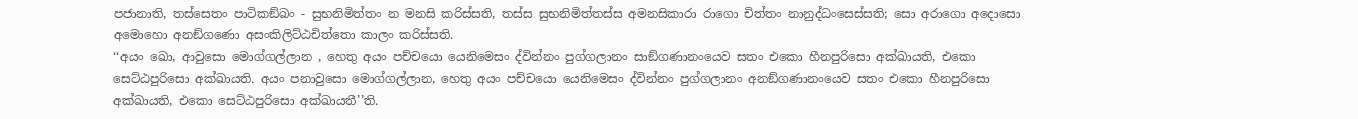පජානාති, තස්සෙතං පාටිකඞ්ඛං - සුභනිමිත්තං න මනසි කරිස්සති, තස්ස සුභනිමිත්තස්ස අමනසිකාරා රාගො චිත්තං නානුද්ධංසෙස්සති; සො අරාගො අදොසො අමොහො අනඞ්ගණො අසංකිලිට්ඨචිත්තො කාලං කරිස්සති.
‘‘අයං ඛො, ආවුසො මොග්ගල්ලාන , හෙතු අයං පච්චයො යෙනිමෙසං ද්වින්නං පුග්ගලානං සාඞ්ගණානංයෙව සතං එකො හීනපුරිසො අක්ඛායති, එකො සෙට්ඨපුරිසො අක්ඛායති. අයං පනාවුසො මොග්ගල්ලාන, හෙතු අයං පච්චයො යෙනිමෙසං ද්වින්නං පුග්ගලානං අනඞ්ගණානංයෙව සතං එකො හීනපුරිසො අක්ඛායති, එකො සෙට්ඨපුරිසො අක්ඛායතී’’ති.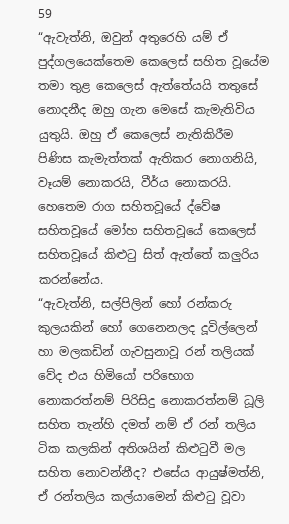59
“ඇවැත්නි, ඔවුන් අතුරෙහි යම් ඒ පුද්ගලයෙක්තෙම කෙලෙස් සහිත වූයේම තමා තුළ කෙලෙස් ඇත්තේයයි තතුසේ නොදනීද ඔහු ගැන මෙසේ කැමැතිවිය යුතුයි. ඔහු ඒ කෙලෙස් නැතිකිරීම පිණිස කැමැත්තක් ඇතිකර නොගනියි, වෑයම් නොකරයි, වීර්ය නොකරයි. හෙතෙම රාග සහිතවූයේ ද්වේෂ සහිතවූයේ මෝහ සහිතවූයේ කෙලෙස් සහිතවූයේ කිළුටු සිත් ඇත්තේ කලුරිය කරන්නේය.
“ඇවැත්නි, සල්පිලින් හෝ රන්කරු කුලයකින් හෝ ගෙනෙනලද දූවිල්ලෙන් හා මලකඩින් ගැවසුනාවූ රන් තලියක් වේද එය හිමියෝ පරිභොග නොකරත්නම් පිරිසිදු නොකරත්නම් ධූලි සහිත තැන්හි දමත් නම් ඒ රන් තලිය ටික කලකින් අතිශයින් කිළුටුවී මල සහිත නොවන්නීද? එසේය ආයුෂ්මත්නි, ඒ රන්තලිය කල්යාමෙන් කිළුටු වූවා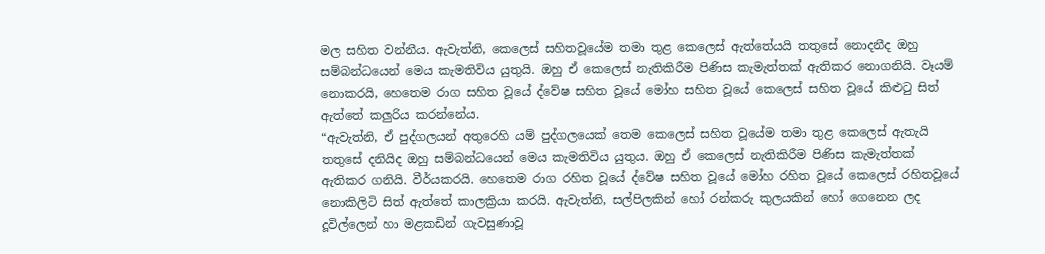මල සහිත වන්නීය. ඇවැත්නි, කෙලෙස් සහිතවූයේම තමා තුළ කෙලෙස් ඇත්තේයයි තතුසේ නොදනීද ඔහු සම්බන්ධයෙන් මෙය කැමතිවිය යුතුයි. ඔහු ඒ කෙලෙස් නැතිකිරීම පිණිස කැමැත්තක් ඇතිකර නොගනියි. වෑයම් නොකරයි, හෙතෙම රාග සහිත වූයේ ද්වේෂ සහිත වූයේ මෝහ සහිත වූයේ කෙලෙස් සහිත වූයේ කිළුටු සිත් ඇත්තේ කලුරිය කරන්නේය.
“ඇවැත්නි, ඒ පුද්ගලයන් අතුරෙහි යම් පුද්ගලයෙක් තෙම කෙලෙස් සහිත වූයේම තමා තුළ කෙලෙස් ඇතැයි තතුසේ දනියිද ඔහු සම්බන්ධයෙන් මෙය කැමතිවිය යුතුය. ඔහු ඒ කෙලෙස් නැතිකිරීම පිණිස කැමැත්තක් ඇතිකර ගනියි. වීර්යකරයි. හෙතෙම රාග රහිත වූයේ ද්වේෂ සහිත වූයේ මෝහ රහිත වූයේ කෙලෙස් රහිතවූයේ නොකිලිටි සිත් ඇත්තේ කාලක්‍රියා කරයි. ඇවැත්නි, සල්පිලකින් හෝ රන්කරු කුලයකින් හෝ ගෙනෙන ලද දූවිල්ලෙන් හා මළකඩින් ගැවසුණාවූ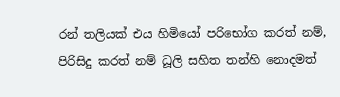රන් තලියක් එය හිමියෝ පරිභෝග කරත් නම්, පිරිසිදු කරත් නම් ධූලි සහිත තන්හි නොදමත්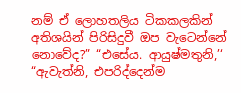නම් ඒ ලොහතලිය ටිකකලකින් අතිශයින් පිරිසිදුවී ඔප වැටෙන්නේ නොවේද?” “එසේය. ආයුෂ්මතුනි,’‘ “ඇවැත්නි, එපරිද්දෙන්ම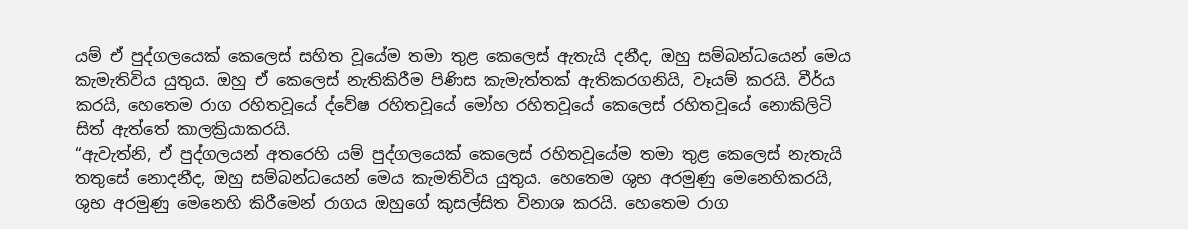යම් ඒ පුද්ගලයෙක් කෙලෙස් සහිත වූයේම තමා තුළ කෙලෙස් ඇතැයි දනීද, ඔහු සම්බන්ධයෙන් මෙය කැමැතිවිය යුතුය. ඔහු ඒ කෙලෙස් නැතිකිරීම පිණිස කැමැත්තක් ඇතිකරගනියි, වෑයම් කරයි. වීර්ය කරයි, හෙතෙම රාග රහිතවූයේ ද්වේෂ රහිතවූයේ මෝහ රහිතවූයේ කෙලෙස් රහිතවූයේ නොකිලිටි සිත් ඇත්තේ කාලක්‍රියාකරයි.
“ඇවැත්නි, ඒ පුද්ගලයන් අතරෙහි යම් පුද්ගලයෙක් කෙලෙස් රහිතවූයේම තමා තුළ කෙලෙස් නැතැයි තතුසේ නොදනීද, ඔහු සම්බන්ධයෙන් මෙය කැමතිවිය යුතුය. හෙතෙම ශුභ අරමුණු මෙනෙහිකරයි, ශුභ අරමුණු මෙනෙහි කිරීමෙන් රාගය ඔහුගේ කුසල්සිත විනාශ කරයි. හෙතෙම රාග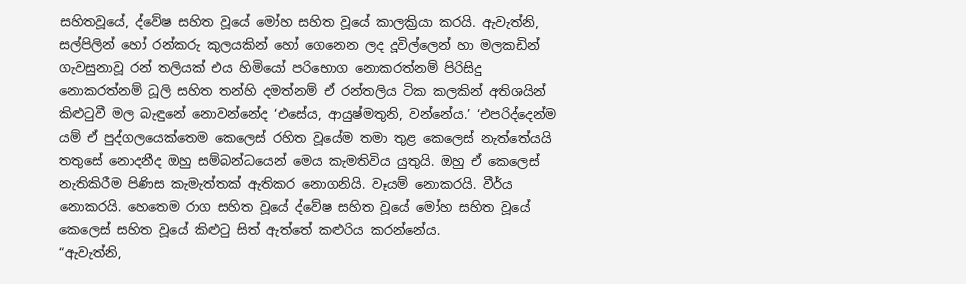සහිතවූයේ, ද්වේෂ සහිත වූයේ මෝහ සහිත වූයේ කාලක්‍රියා කරයි. ඇවැත්නි, සල්පිලින් හෝ රන්කරු කුලයකින් හෝ ගෙනෙන ලද දූවිල්ලෙන් හා මලකඩින් ගැවසුනාවූ රන් තලියක් එය හිමියෝ පරිභොග නොකරත්නම් පිරිසිදු නොකරත්නම් ධූලි සහිත තන්හි දමත්නම් ඒ රන්තලිය ටික කලකින් අතිශයින් කිළුටුවී මල බැඳුනේ නොවන්නේද ‘එසේය, ආයුෂ්මතුනි, වන්නේය.’ ‘එපරිද්දෙන්ම යම් ඒ පුද්ගලයෙක්තෙම කෙලෙස් රහිත වූයේම තමා තුළ කෙලෙස් නැත්තේයයි තතුසේ නොදනීද ඔහු සම්බන්ධයෙන් මෙය කැමතිවිය යුතුයි. ඔහු ඒ කෙලෙස් නැතිකිරීම පිණිස කැමැත්තක් ඇතිකර නොගනියි. වෑයම් නොකරයි. වීර්ය නොකරයි. හෙතෙම රාග සහිත වූයේ ද්වේෂ සහිත වූයේ මෝහ සහිත වූයේ කෙලෙස් සහිත වූයේ කිළුටු සිත් ඇත්තේ කළුරිය කරන්නේය.
“ඇවැත්නි,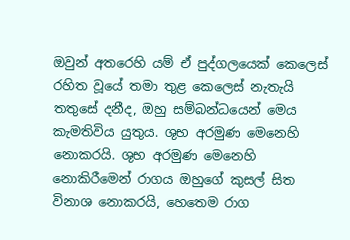ඔවුන් අතරෙහි යම් ඒ පුද්ගලයෙක් කෙලෙස් රහිත වූයේ තමා තුළ කෙලෙස් නැතැයි තතුසේ දනීද, ඔහු සම්බන්ධයෙන් මෙය කැමතිවිය යුතුය. ශුභ අරමුණ මෙනෙහි නොකරයි. ශුභ අරමුණ මෙනෙහි නොකිරීමෙන් රාගය ඔහුගේ කුසල් සිත විනාශ නොකරයි, හෙතෙම රාග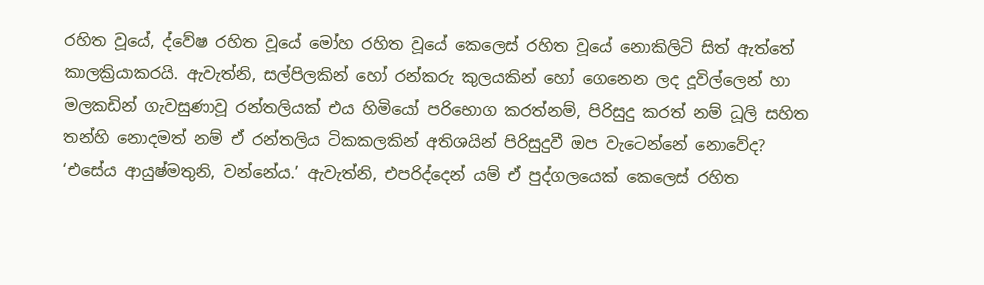රහිත වූයේ, ද්වේෂ රහිත වූයේ මෝහ රහිත වූයේ කෙලෙස් රහිත වූයේ නොකිලිටි සිත් ඇත්තේ කාලක්‍රියාකරයි. ඇවැත්නි, සල්පිලකින් හෝ රන්කරු කුලයකින් හෝ ගෙනෙන ලද දූවිල්ලෙන් හා මලකඩින් ගැවසුණාවූ රන්තලියක් එය හිමියෝ පරිභොග කරත්නම්, පිරිසුදු කරත් නම් ධූලි සහිත තන්හි නොදමත් නම් ඒ රන්තලිය ටිකකලකින් අතිශයින් පිරිසුදුවී ඔප වැටෙන්නේ නොවේද? ‘එසේය ආයුෂ්මතුනි, වන්නේය.’ ඇවැත්නි, එපරිද්දෙන් යම් ඒ පුද්ගලයෙක් කෙලෙස් රහිත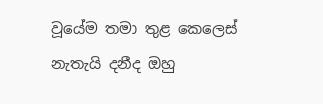වූයේම තමා තුළ කෙලෙස් නැතැයි දනීද ඔහු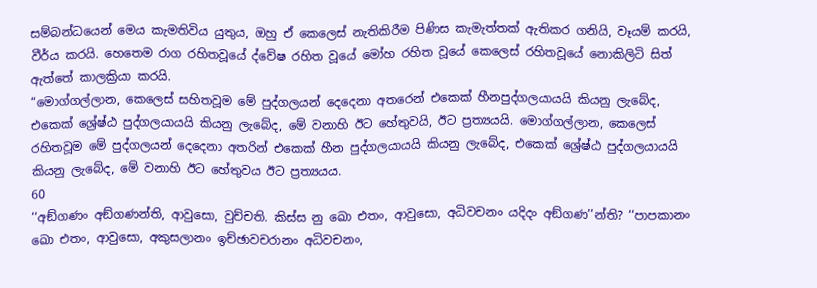සම්බන්ධයෙන් මෙය කැමතිවිය යුතුය, ඔහු ඒ කෙලෙස් නැතිකිරීම පිණිස කැමැත්තක් ඇතිකර ගනියි, වෑයම් කරයි, වීර්ය කරයි. හෙතෙම රාග රහිතවූයේ ද්වේෂ රහිත වූයේ මෝහ රහිත වූයේ කෙලෙස් රහිතවූයේ නොකිලිටි සිත් ඇත්තේ කාලක්‍රියා කරයි.
“මොග්ගල්ලාන, කෙලෙස් සහිතවූම මේ පුද්ගලයන් දෙදෙනා අතරෙන් එකෙක් හීනපුද්ගලයායයි කියනු ලැබේද, එකෙක් ශ්‍රේෂ්ඨ පුද්ගලයායයි කියනු ලැබේද, මේ වනාහි ඊට හේතුවයි, ඊට ප්‍රත්‍යයයි. මොග්ගල්ලාන, කෙලෙස් රහිතවූම මේ පුද්ගලයන් දෙදෙනා අතරින් එකෙක් හීන පුද්ගලයායයි කියනු ලැබේද, එකෙක් ශ්‍රේෂ්ඨ පුද්ගලයායයි කියනු ලැබේද, මේ වනාහි ඊට හේතුවය ඊට ප්‍රත්‍යයය.
60
‘‘අඞ්ගණං අඞ්ගණන්ති, ආවුසො, වුච්චති. කිස්ස නු ඛො එතං, ආවුසො, අධිවචනං යදිදං අඞ්ගණ’’න්ති? ‘‘පාපකානං ඛො එතං, ආවුසො, අකුසලානං ඉච්ඡාවචරානං අධිවචනං,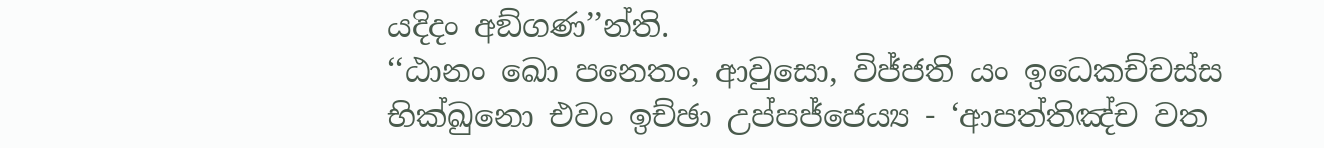යදිදං අඞ්ගණ’’න්ති.
‘‘ඨානං ඛො පනෙතං, ආවුසො, විජ්ජති යං ඉධෙකච්චස්ස භික්ඛුනො එවං ඉච්ඡා උප්පජ්ජෙය්‍ය - ‘ආපත්තිඤ්ච වත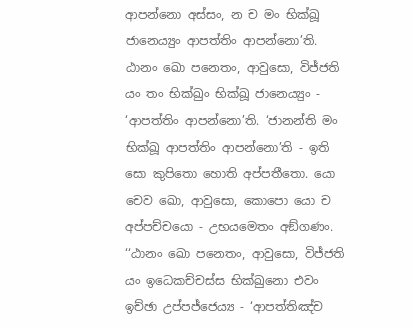ආපන්නො අස්සං, න ච මං භික්ඛූ ජානෙය්‍යුං ආපත්තිං ආපන්නො’ති. ඨානං ඛො පනෙතං, ආවුසො, විජ්ජති යං තං භික්ඛුං භික්ඛූ ජානෙය්‍යුං - ‘ආපත්තිං ආපන්නො’ති. ‘ජානන්ති මං භික්ඛූ ආපත්තිං ආපන්නො’ති - ඉති සො කුපිතො හොති අප්පතීතො. යො චෙව ඛො, ආවුසො, කොපො යො ච අප්පච්චයො - උභයමෙතං අඞ්ගණං.
‘‘ඨානං ඛො පනෙතං, ආවුසො, විජ්ජති යං ඉධෙකච්චස්ස භික්ඛුනො එවං ඉච්ඡා උප්පජ්ජෙය්‍ය - ‘ආපත්තිඤ්ච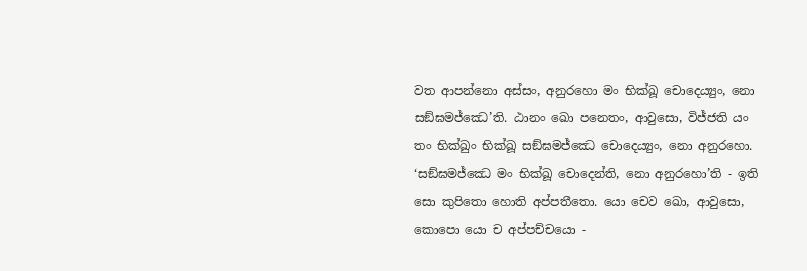වත ආපන්නො අස්සං, අනුරහො මං භික්ඛූ චොදෙය්‍යුං, නො සඞ්ඝමජ්ඣෙ’ති. ඨානං ඛො පනෙතං, ආවුසො, විජ්ජති යං තං භික්ඛුං භික්ඛූ සඞ්ඝමජ්ඣෙ චොදෙය්‍යුං, නො අනුරහො. ‘සඞ්ඝමජ්ඣෙ මං භික්ඛූ චොදෙන්ති, නො අනුරහො’ති - ඉති සො කුපිතො හොති අප්පතීතො. යො චෙව ඛො, ආවුසො, කොපො යො ච අප්පච්චයො -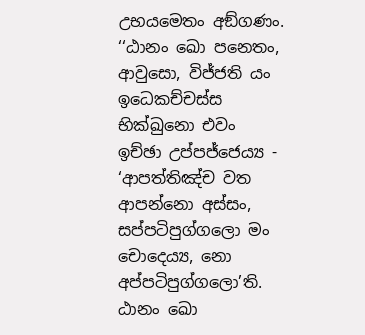උභයමෙතං අඞ්ගණං.
‘‘ඨානං ඛො පනෙතං, ආවුසො, විජ්ජති යං ඉධෙකච්චස්ස භික්ඛුනො එවං ඉච්ඡා උප්පජ්ජෙය්‍ය - ‘ආපත්තිඤ්ච වත ආපන්නො අස්සං, සප්පටිපුග්ගලො මං චොදෙය්‍ය, නො අප්පටිපුග්ගලො’ති. ඨානං ඛො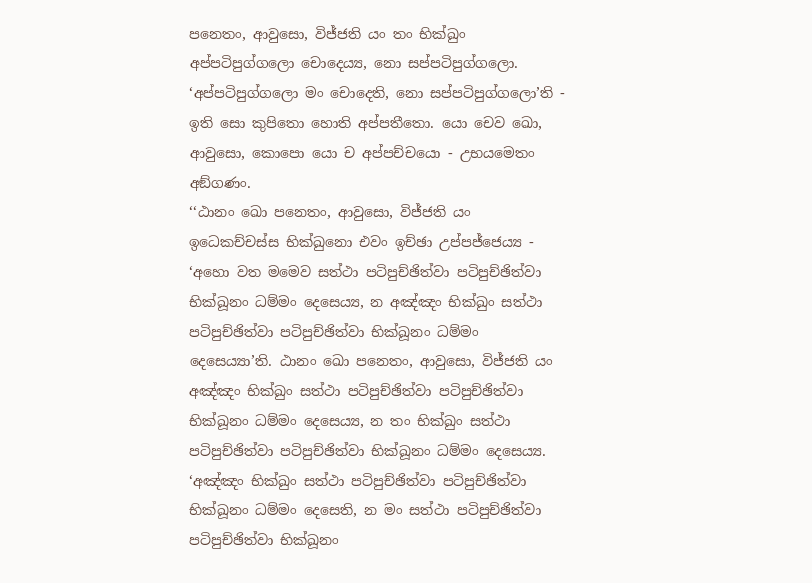පනෙතං, ආවුසො, විජ්ජති යං තං භික්ඛුං අප්පටිපුග්ගලො චොදෙය්‍ය, නො සප්පටිපුග්ගලො. ‘අප්පටිපුග්ගලො මං චොදෙති, නො සප්පටිපුග්ගලො’ති - ඉති සො කුපිතො හොති අප්පතීතො. යො චෙව ඛො, ආවුසො, කොපො යො ච අප්පච්චයො - උභයමෙතං අඞ්ගණං.
‘‘ඨානං ඛො පනෙතං, ආවුසො, විජ්ජති යං ඉධෙකච්චස්ස භික්ඛුනො එවං ඉච්ඡා උප්පජ්ජෙය්‍ය - ‘අහො වත මමෙව සත්ථා පටිපුච්ඡිත්වා පටිපුච්ඡිත්වා භික්ඛූනං ධම්මං දෙසෙය්‍ය, න අඤ්ඤං භික්ඛුං සත්ථා පටිපුච්ඡිත්වා පටිපුච්ඡිත්වා භික්ඛූනං ධම්මං දෙසෙය්‍යා’ති. ඨානං ඛො පනෙතං, ආවුසො, විජ්ජති යං අඤ්ඤං භික්ඛුං සත්ථා පටිපුච්ඡිත්වා පටිපුච්ඡිත්වා භික්ඛූනං ධම්මං දෙසෙය්‍ය, න තං භික්ඛුං සත්ථා පටිපුච්ඡිත්වා පටිපුච්ඡිත්වා භික්ඛූනං ධම්මං දෙසෙය්‍ය. ‘අඤ්ඤං භික්ඛුං සත්ථා පටිපුච්ඡිත්වා පටිපුච්ඡිත්වා භික්ඛූනං ධම්මං දෙසෙති, න මං සත්ථා පටිපුච්ඡිත්වා පටිපුච්ඡිත්වා භික්ඛූනං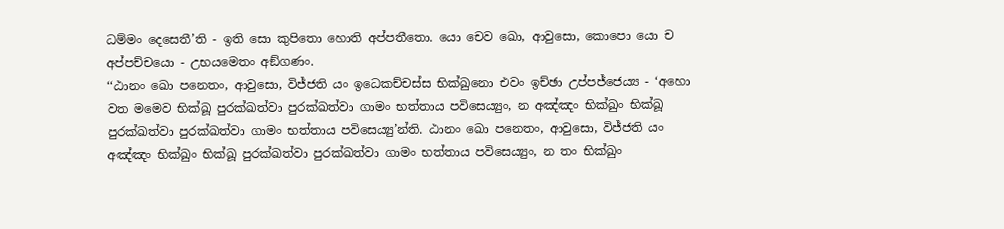ධම්මං දෙසෙතී’ති - ඉති සො කුපිතො හොති අප්පතීතො. යො චෙව ඛො, ආවුසො, කොපො යො ච අප්පච්චයො - උභයමෙතං අඞ්ගණං.
‘‘ඨානං ඛො පනෙතං, ආවුසො, විජ්ජති යං ඉධෙකච්චස්ස භික්ඛුනො එවං ඉච්ඡා උප්පජ්ජෙය්‍ය - ‘අහො වත මමෙව භික්ඛූ පුරක්ඛත්වා පුරක්ඛත්වා ගාමං භත්තාය පවිසෙය්‍යුං, න අඤ්ඤං භික්ඛුං භික්ඛූ පුරක්ඛත්වා පුරක්ඛත්වා ගාමං භත්තාය පවිසෙය්‍යු’න්ති. ඨානං ඛො පනෙතං, ආවුසො, විජ්ජති යං අඤ්ඤං භික්ඛුං භික්ඛූ පුරක්ඛත්වා පුරක්ඛත්වා ගාමං භත්තාය පවිසෙය්‍යුං, න තං භික්ඛුං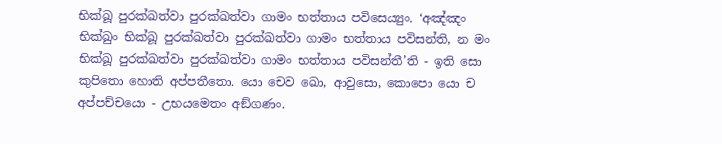භික්ඛූ පුරක්ඛත්වා පුරක්ඛත්වා ගාමං භත්තාය පවිසෙය්‍යුං. ‘අඤ්ඤං භික්ඛුං භික්ඛූ පුරක්ඛත්වා පුරක්ඛත්වා ගාමං භත්තාය පවිසන්ති, න මං භික්ඛූ පුරක්ඛත්වා පුරක්ඛත්වා ගාමං භත්තාය පවිසන්තී’ති - ඉති සො කුපිතො හොති අප්පතීතො. යො චෙව ඛො, ආවුසො, කොපො යො ච අප්පච්චයො - උභයමෙතං අඞ්ගණං.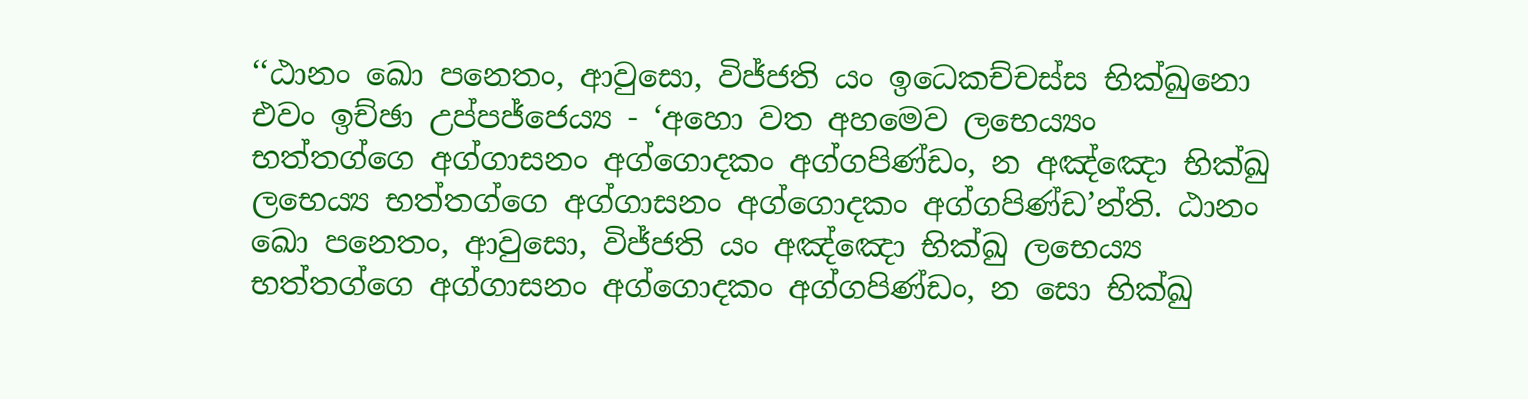‘‘ඨානං ඛො පනෙතං, ආවුසො, විජ්ජති යං ඉධෙකච්චස්ස භික්ඛුනො එවං ඉච්ඡා උප්පජ්ජෙය්‍ය - ‘අහො වත අහමෙව ලභෙය්‍යං භත්තග්ගෙ අග්ගාසනං අග්ගොදකං අග්ගපිණ්ඩං, න අඤ්ඤො භික්ඛු ලභෙය්‍ය භත්තග්ගෙ අග්ගාසනං අග්ගොදකං අග්ගපිණ්ඩ’න්ති. ඨානං ඛො පනෙතං, ආවුසො, විජ්ජති යං අඤ්ඤො භික්ඛු ලභෙය්‍ය භත්තග්ගෙ අග්ගාසනං අග්ගොදකං අග්ගපිණ්ඩං, න සො භික්ඛු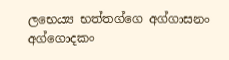ලභෙය්‍ය භත්තග්ගෙ අග්ගාසනං අග්ගොදකං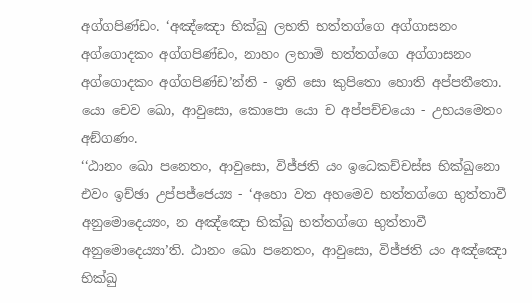අග්ගපිණ්ඩං. ‘අඤ්ඤො භික්ඛු ලභති භත්තග්ගෙ අග්ගාසනං අග්ගොදකං අග්ගපිණ්ඩං, නාහං ලභාමි භත්තග්ගෙ අග්ගාසනං අග්ගොදකං අග්ගපිණ්ඩ’න්ති - ඉති සො කුපිතො හොති අප්පතීතො. යො චෙව ඛො, ආවුසො, කොපො යො ච අප්පච්චයො - උභයමෙතං අඞ්ගණං.
‘‘ඨානං ඛො පනෙතං, ආවුසො, විජ්ජති යං ඉධෙකච්චස්ස භික්ඛුනො එවං ඉච්ඡා උප්පජ්ජෙය්‍ය - ‘අහො වත අහමෙව භත්තග්ගෙ භුත්තාවී අනුමොදෙය්‍යං, න අඤ්ඤො භික්ඛු භත්තග්ගෙ භුත්තාවී අනුමොදෙය්‍යා’ති. ඨානං ඛො පනෙතං, ආවුසො, විජ්ජති යං අඤ්ඤො භික්ඛු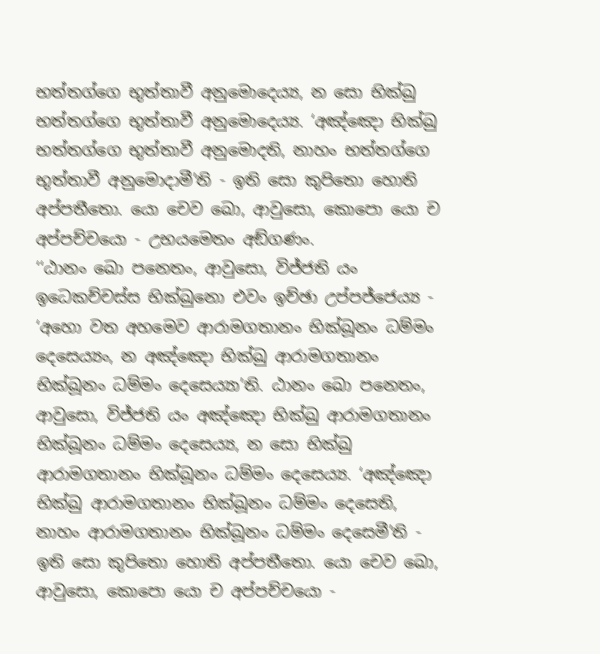භත්තග්ගෙ භුත්තාවී අනුමොදෙය්‍ය, න සො භික්ඛු භත්තග්ගෙ භුත්තාවී අනුමොදෙය්‍ය. ‘අඤ්ඤො භික්ඛු භත්තග්ගෙ භුත්තාවී අනුමොදති, නාහං භත්තග්ගෙ භුත්තාවී අනුමොදාමී’ති - ඉති සො කුපිතො හොති අප්පතීතො. යො චෙව ඛො, ආවුසො, කොපො යො ච අප්පච්චයො - උභයමෙතං අඞ්ගණං.
‘‘ඨානං ඛො පනෙතං, ආවුසො, විජ්ජති යං ඉධෙකච්චස්ස භික්ඛුනො එවං ඉච්ඡා උප්පජ්ජෙය්‍ය - ‘අහො වත අහමෙව ආරාමගතානං භික්ඛූනං ධම්මං දෙසෙය්‍යං, න අඤ්ඤො භික්ඛු ආරාමගතානං භික්ඛූනං ධම්මං දෙසෙය්‍යා’ති. ඨානං ඛො පනෙතං, ආවුසො, විජ්ජති යං අඤ්ඤො භික්ඛු ආරාමගතානං භික්ඛූනං ධම්මං දෙසෙය්‍ය, න සො භික්ඛු ආරාමගතානං භික්ඛූනං ධම්මං දෙසෙය්‍ය. ‘අඤ්ඤො භික්ඛු ආරාමගතානං භික්ඛූනං ධම්මං දෙසෙති, නාහං ආරාමගතානං භික්ඛූනං ධම්මං දෙසෙමී’ති - ඉති සො කුපිතො හොති අප්පතීතො. යො චෙව ඛො, ආවුසො, කොපො යො ච අප්පච්චයො -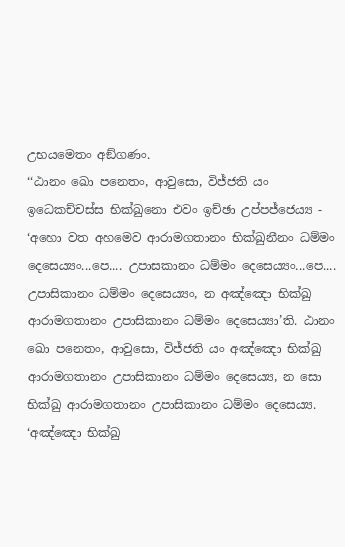උභයමෙතං අඞ්ගණං.
‘‘ඨානං ඛො පනෙතං, ආවුසො, විජ්ජති යං ඉධෙකච්චස්ස භික්ඛුනො එවං ඉච්ඡා උප්පජ්ජෙය්‍ය - ‘අහො වත අහමෙව ආරාමගතානං භික්ඛුනීනං ධම්මං දෙසෙය්‍යං...පෙ.... උපාසකානං ධම්මං දෙසෙය්‍යං...පෙ.... උපාසිකානං ධම්මං දෙසෙය්‍යං, න අඤ්ඤො භික්ඛු ආරාමගතානං උපාසිකානං ධම්මං දෙසෙය්‍යා’ති. ඨානං ඛො පනෙතං, ආවුසො, විජ්ජති යං අඤ්ඤො භික්ඛු ආරාමගතානං උපාසිකානං ධම්මං දෙසෙය්‍ය, න සො භික්ඛු ආරාමගතානං උපාසිකානං ධම්මං දෙසෙය්‍ය. ‘අඤ්ඤො භික්ඛු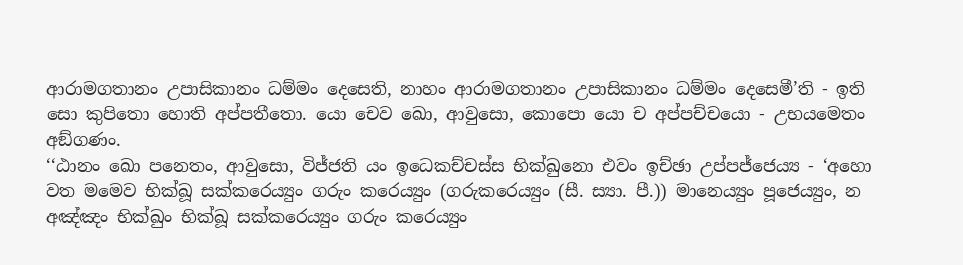ආරාමගතානං උපාසිකානං ධම්මං දෙසෙති, නාහං ආරාමගතානං උපාසිකානං ධම්මං දෙසෙමී’ති - ඉති සො කුපිතො හොති අප්පතීතො. යො චෙව ඛො, ආවුසො, කොපො යො ච අප්පච්චයො - උභයමෙතං අඞ්ගණං.
‘‘ඨානං ඛො පනෙතං, ආවුසො, විජ්ජති යං ඉධෙකච්චස්ස භික්ඛුනො එවං ඉච්ඡා උප්පජ්ජෙය්‍ය - ‘අහො වත මමෙව භික්ඛූ සක්කරෙය්‍යුං ගරුං කරෙය්‍යුං (ගරුකරෙය්‍යුං (සී. ස්‍යා. පී.)) මානෙය්‍යුං පූජෙය්‍යුං, න අඤ්ඤං භික්ඛුං භික්ඛූ සක්කරෙය්‍යුං ගරුං කරෙය්‍යුං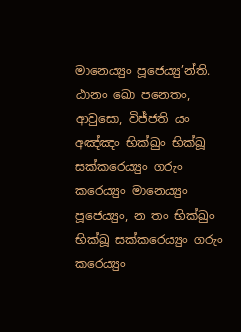මානෙය්‍යුං පූජෙය්‍යු’න්ති. ඨානං ඛො පනෙතං, ආවුසො, විජ්ජති යං අඤ්ඤං භික්ඛුං භික්ඛූ සක්කරෙය්‍යුං ගරුං කරෙය්‍යුං මානෙය්‍යුං පූජෙය්‍යුං, න තං භික්ඛුං භික්ඛූ සක්කරෙය්‍යුං ගරුං කරෙය්‍යුං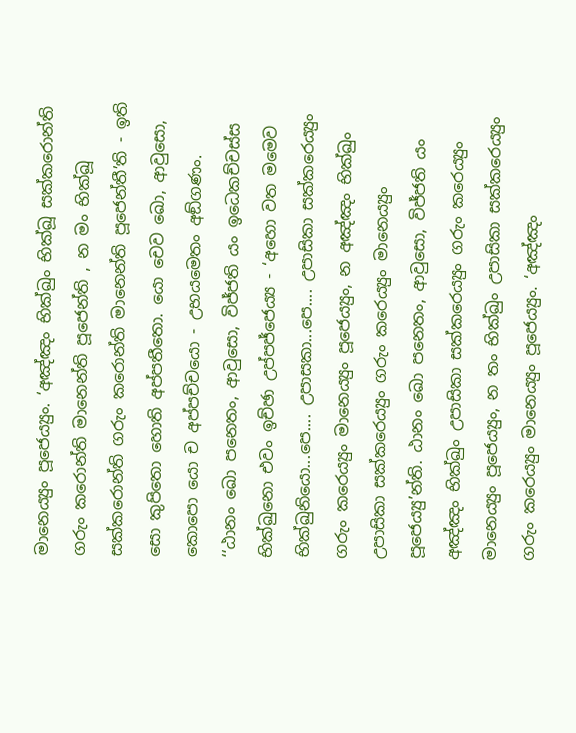මානෙය්‍යුං පූජෙය්‍යුං. ‘අඤ්ඤං භික්ඛුං භික්ඛූ සක්කරොන්ති ගරුං කරොන්ති මානෙන්ති පූජෙන්ති , න මං භික්ඛූ සක්කරොන්ති ගරුං කරොන්ති මානෙන්ති පූජෙන්තී’ති - ඉති සො කුපිතො හොති අප්පතීතො. යො චෙව ඛො, ආවුසො, කොපො යො ච අප්පච්චයො - උභයමෙතං අඞ්ගණං.
‘‘ඨානං ඛො පනෙතං, ආවුසො, විජ්ජති යං ඉධෙකච්චස්ස භික්ඛුනො එවං ඉච්ඡා උප්පජ්ජෙය්‍ය - ‘අහො වත මමෙව භික්ඛුනියො...පෙ.... උපාසකා...පෙ.... උපාසිකා සක්කරෙය්‍යුං ගරුං කරෙය්‍යුං මානෙය්‍යුං පූජෙය්‍යුං, න අඤ්ඤං භික්ඛුං උපාසිකා සක්කරෙය්‍යුං ගරුං කරෙය්‍යුං මානෙය්‍යුං පූජෙය්‍යු’න්ති. ඨානං ඛො පනෙතං, ආවුසො, විජ්ජති යං අඤ්ඤං භික්ඛුං උපාසිකා සක්කරෙය්‍යුං ගරුං කරෙය්‍යුං මානෙය්‍යුං පූජෙය්‍යුං, න තං භික්ඛුං උපාසිකා සක්කරෙය්‍යුං ගරුං කරෙය්‍යුං මානෙය්‍යුං පූජෙය්‍යුං. ‘අඤ්ඤං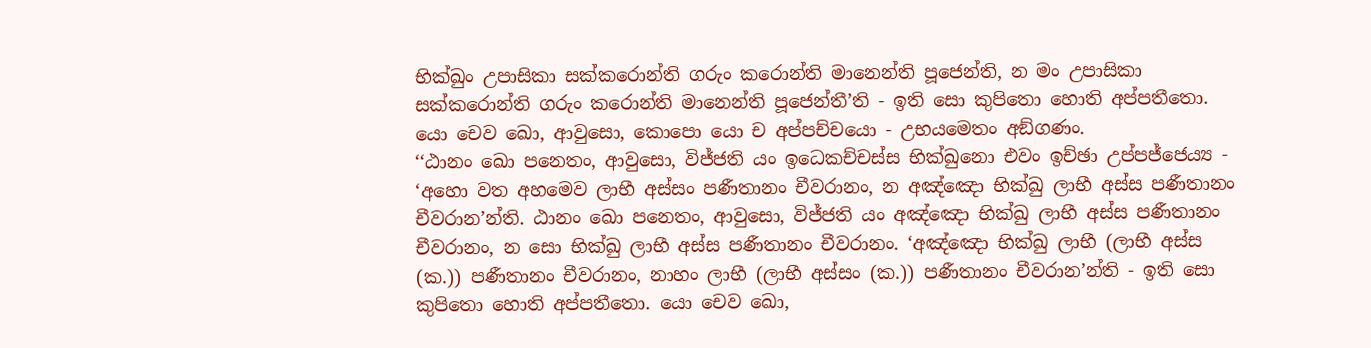භික්ඛුං උපාසිකා සක්කරොන්ති ගරුං කරොන්ති මානෙන්ති පූජෙන්ති, න මං උපාසිකා සක්කරොන්ති ගරුං කරොන්ති මානෙන්ති පූජෙන්තී’ති - ඉති සො කුපිතො හොති අප්පතීතො. යො චෙව ඛො, ආවුසො, කොපො යො ච අප්පච්චයො - උභයමෙතං අඞ්ගණං.
‘‘ඨානං ඛො පනෙතං, ආවුසො, විජ්ජති යං ඉධෙකච්චස්ස භික්ඛුනො එවං ඉච්ඡා උප්පජ්ජෙය්‍ය - ‘අහො වත අහමෙව ලාභී අස්සං පණීතානං චීවරානං, න අඤ්ඤො භික්ඛු ලාභී අස්ස පණීතානං චීවරාන’න්ති. ඨානං ඛො පනෙතං, ආවුසො, විජ්ජති යං අඤ්ඤො භික්ඛු ලාභී අස්ස පණීතානං චීවරානං, න සො භික්ඛු ලාභී අස්ස පණීතානං චීවරානං. ‘අඤ්ඤො භික්ඛු ලාභී (ලාභී අස්ස (ක.)) පණීතානං චීවරානං, නාහං ලාභී (ලාභී අස්සං (ක.)) පණීතානං චීවරාන’න්ති - ඉති සො කුපිතො හොති අප්පතීතො. යො චෙව ඛො,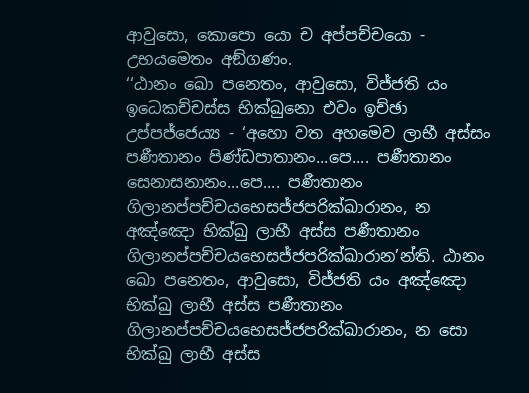ආවුසො, කොපො යො ච අප්පච්චයො - උභයමෙතං අඞ්ගණං.
‘‘ඨානං ඛො පනෙතං, ආවුසො, විජ්ජති යං ඉධෙකච්චස්ස භික්ඛුනො එවං ඉච්ඡා උප්පජ්ජෙය්‍ය - ‘අහො වත අහමෙව ලාභී අස්සං පණීතානං පිණ්ඩපාතානං...පෙ.... පණීතානං සෙනාසනානං...පෙ.... පණීතානං ගිලානප්පච්චයභෙසජ්ජපරික්ඛාරානං, න අඤ්ඤො භික්ඛු ලාභී අස්ස පණීතානං ගිලානප්පච්චයභෙසජ්ජපරික්ඛාරාන’න්ති. ඨානං ඛො පනෙතං, ආවුසො, විජ්ජති යං අඤ්ඤො භික්ඛු ලාභී අස්ස පණීතානං ගිලානප්පච්චයභෙසජ්ජපරික්ඛාරානං, න සො භික්ඛු ලාභී අස්ස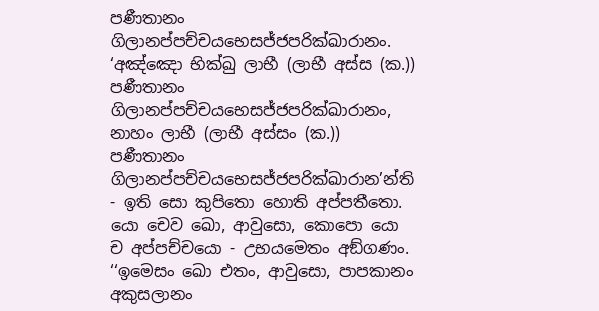පණීතානං ගිලානප්පච්චයභෙසජ්ජපරික්ඛාරානං. ‘අඤ්ඤො භික්ඛු ලාභී (ලාභී අස්ස (ක.)) පණීතානං ගිලානප්පච්චයභෙසජ්ජපරික්ඛාරානං, නාහං ලාභී (ලාභී අස්සං (ක.)) පණීතානං ගිලානප්පච්චයභෙසජ්ජපරික්ඛාරාන’න්ති - ඉති සො කුපිතො හොති අප්පතීතො. යො චෙව ඛො, ආවුසො, කොපො යො ච අප්පච්චයො - උභයමෙතං අඞ්ගණං.
‘‘ඉමෙසං ඛො එතං, ආවුසො, පාපකානං අකුසලානං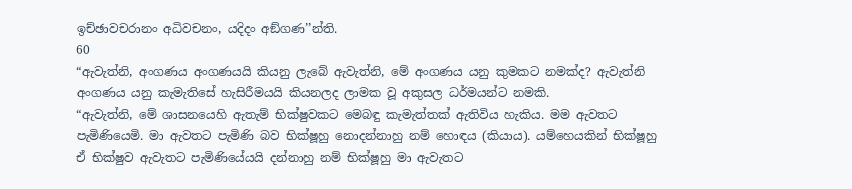ඉච්ඡාවචරානං අධිවචනං, යදිදං අඞ්ගණ’’න්ති.
60
“ඇවැත්නි, අංගණය අංගණයයි කියනු ලැබේ ඇවැත්නි, මේ අංගණය යනු කුමකට නමක්ද? ඇවැත්නි අංගණය යනු කැමැතිසේ හැසිරීමයයි කියනලද ලාමක වූ අකුසල ධර්මයන්ට නමකි.
“ඇවැත්නි, මේ ශාසනයෙහි ඇතැම් භික්ෂුවකට මෙබඳු කැමැත්තක් ඇතිවිය හැකිය. මම ඇවතට පැමිණියෙමි. මා ඇවතට පැමිණි බව භික්ෂූහු නොදන්නාහු නම් හොඳය (කියාය). යම්හෙයකින් භික්ෂූහු ඒ භික්ෂුව ඇවැතට පැමිණියේයයි දන්නාහු නම් භික්ෂූහු මා ඇවැතට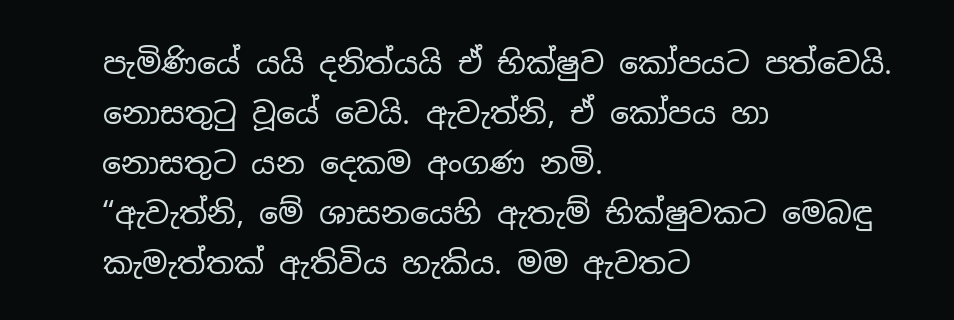පැමිණියේ යයි දනිත්යයි ඒ භික්ෂුව කෝපයට පත්වෙයි. නොසතුටු වූයේ වෙයි. ඇවැත්නි, ඒ කෝපය හා නොසතුට යන දෙකම අංගණ නමි.
“ඇවැත්නි, මේ ශාසනයෙහි ඇතැම් භික්ෂුවකට මෙබඳු කැමැත්තක් ඇතිවිය හැකිය. මම ඇවතට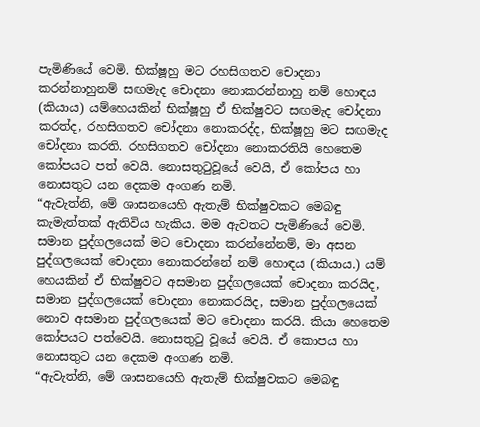පැමිණියේ වෙමි. භික්ෂූහු මට රහසිගතව චොදනා කරන්නාහුනම් සඟමැද චොදනා නොකරන්නාහු නම් හොඳය (කියාය) යම්හෙයකින් භික්ෂූහු ඒ භික්ෂුවට සඟමැද චෝදනා කරත්ද, රහසිගතව චෝදනා නොකරද්ද, භික්ෂූහු මට සඟමැද චෝදනා කරති. රහසිගතව චෝදනා නොකරතියි හෙතෙම කෝපයට පත් වෙයි. නොසතුටුවූයේ වෙයි, ඒ කෝපය හා නොසතුට යන දෙකම අංගණ නමි.
“ඇවැත්නි, මේ ශාසනයෙහි ඇතැම් භික්ෂුවකට මෙබඳු කැමැත්තක් ඇතිවිය හැකිය. මම ඇවතට පැමිණියේ වෙමි. සමාන පුද්ගලයෙක් මට චොදනා කරන්නේනම්, මා අසන පුද්ගලයෙක් චොදනා නොකරන්නේ නම් හොඳය (කියාය.) යම් හෙයකින් ඒ භික්ෂුවට අසමාන පුද්ගලයෙක් චොදනා කරයිද, සමාන පුද්ගලයෙක් චොදනා නොකරයිද, සමාන පුද්ගලයෙක් නොව අසමාන පුද්ගලයෙක් මට චොදනා කරයි. කියා හෙතෙම කෝපයට පත්වෙයි. නොසතුටු වූයේ වෙයි. ඒ කොපය හා නොසතුට යන දෙකම අංගණ නමි.
“ඇවැත්නි, මේ ශාසනයෙහි ඇතැම් භික්ෂුවකට මෙබඳු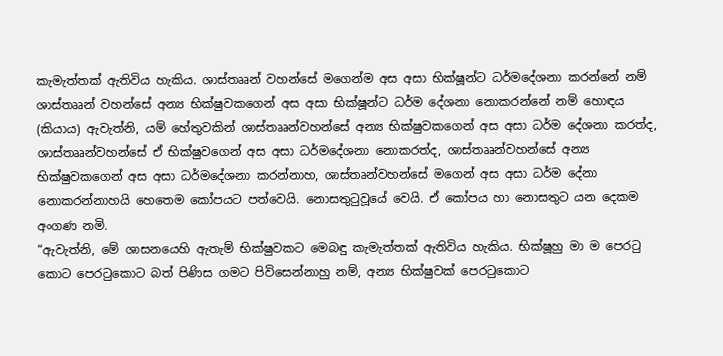කැමැත්තක් ඇතිවිය හැකිය. ශාස්තෲන් වහන්සේ මගෙන්ම අස අසා භික්ෂූන්ට ධර්මදේශනා කරන්නේ නම් ශාස්තෲන් වහන්සේ අන්‍ය භික්ෂුවකගෙන් අස අසා භික්ෂූන්ට ධර්ම දේශනා නොකරන්නේ නම් හොඳය (කියාය) ඇවැත්නි, යම් හේතුවකින් ශාස්තෲන්වහන්සේ අන්‍ය භික්ෂුවකගෙන් අස අසා ධර්ම දේශනා කරත්ද, ශාස්තෲන්වහන්සේ ඒ භික්ෂුවගෙන් අස අසා ධර්මදේශනා නොකරත්ද, ශාස්තෲන්වහන්සේ අන්‍ය භික්ෂුවකගෙන් අස අසා ධර්මදේශනා කරන්නාහ, ශාස්තෘන්වහන්සේ මගෙන් අස අසා ධර්ම දේනා නොකරන්නාහයි හෙතෙම කෝපයට පත්වෙයි. නොසතුටුවූයේ වෙයි. ඒ කෝපය හා නොසතුට යන දෙකම අංගණ නමි.
“ඇවැත්නි, මේ ශාසනයෙහි ඇතැම් භික්ෂුවකට මෙබඳු කැමැත්තක් ඇතිවිය හැකිය. භික්ෂූහු මා ම පෙරටු කොට පෙරටුකොට බත් පිණිස ගමට පිවිසෙන්නාහු නම්, අන්‍ය භික්ෂුවක් පෙරටුකොට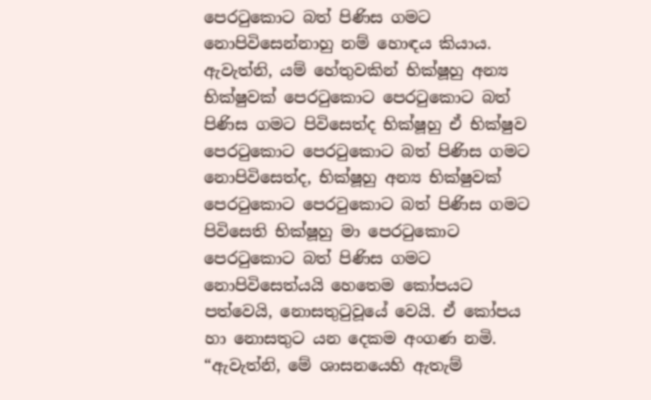පෙරටුකොට බත් පිණිස ගමට නොපිවිසෙන්නාහු නම් හොඳය කියාය. ඇවැත්නි, යම් හේතුවකින් භික්ෂූහු අන්‍ය භික්ෂුවක් පෙරටුකොට පෙරටුකොට බත් පිණිස ගමට පිවිසෙත්ද භික්ෂූහු ඒ භික්ෂුව පෙරටුකොට පෙරටුකොට බත් පිණිස ගමට නොපිවිසෙත්ද, භික්ෂූහු අන්‍ය භික්ෂුවක් පෙරටුකොට පෙරටුකොට බත් පිණිස ගමට පිවිසෙති භික්ෂූහු මා පෙරටුකොට පෙරටුකොට බත් පිණිස ගමට නොපිවිසෙත්යයි හෙතෙම කෝපයට පත්වෙයි, නොසතුටුවූයේ වෙයි. ඒ කෝපය හා නොසතුට යන දෙකම අංගණ නමි.
“ඇවැත්නි, මේ ශාසනයෙහි ඇතැම්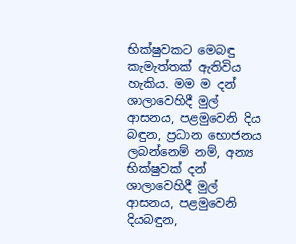භික්ෂුවකට මෙබඳු කැමැත්තක් ඇතිවිය හැකිය. මම ම දන් ශාලාවෙහිදී මුල් ආසනය, පළමුවෙනි දිය බඳුන, ප්‍රධාන භොජනය ලබන්නෙම් නම්, අන්‍ය භික්ෂුවක් දන් ශාලාවෙහිදී මුල් ආසනය, පළමුවෙනි දියබඳුන,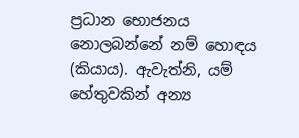ප්‍රධාන භොජනය නොලබන්නේ නම් හොඳය (කියාය). ඇවැත්නි, යම් හේතුවකින් අන්‍ය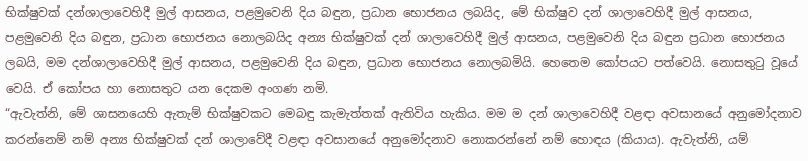භික්ෂුවක් දන්ශාලාවෙහිදී මුල් ආසනය, පළමුවෙනි දිය බඳුන, ප්‍රධාන භොජනය ලබයිද, මේ භික්ෂුව දන් ශාලාවෙහිදී මුල් ආසනය, පළමුවෙනි දිය බඳුන, ප්‍රධාන භොජනය නොලබයිද අන්‍ය භික්ෂුවක් දන් ශාලාවෙහිදී මුල් ආසනය, පළමුවෙනි දිය බඳුන ප්‍රධාන භොජනය ලබයි, මම දන්ශාලාවෙහිදී මුල් ආසනය, පළමුවෙනි දිය බඳුන, ප්‍රධාන භොජනය නොලබමියි. හෙතෙම කෝපයට පත්වෙයි. නොසතුටු වූයේ වෙයි. ඒ කෝපය හා නොසතුට යන දෙකම අංගණ නමි.
“ඇවැත්නි, මේ ශාසනයෙහි ඇතැම් භික්ෂුවකට මෙබඳු කැමැත්තක් ඇතිවිය හැකිය. මම ම දන් ශාලාවෙහිදී වළඳා අවසානයේ අනුමෝදනාව කරන්නෙම් නම් අන්‍ය භික්ෂුවක් දන් ශාලාවේදී වළඳා අවසානයේ අනුමෝදනාව නොකරන්නේ නම් හොඳය (කියාය). ඇවැත්නි, යම්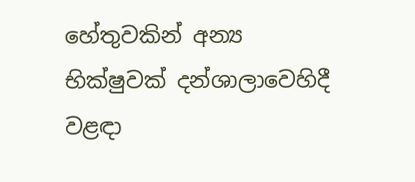හේතුවකින් අන්‍ය භික්ෂුවක් දන්ශාලාවෙහිදී වළඳා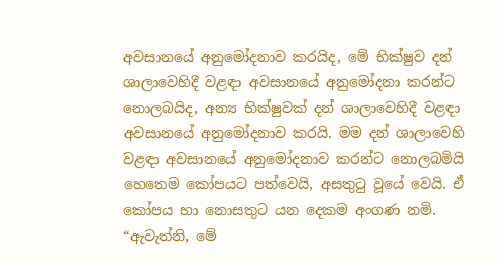අවසානයේ අනුමෝදනාව කරයිද, මේ භික්ෂුව දන් ශාලාවෙහිදී වළඳා අවසානයේ අනුමෝදනා කරන්ට නොලබයිද, අන්‍ය භික්ෂුවක් දන් ශාලාවෙහිදී වළඳා අවසානයේ අනුමෝදනාව කරයි. මම දන් ශාලාවෙහි වළඳා අවසානයේ අනුමෝදනාව කරන්ට නොලබමියි හෙතෙම කෝපයට පත්වෙයි, අසතුටු වූයේ වෙයි. ඒ කෝපය හා නොසතුට යන දෙකම අංගණ නමි.
“ඇවැත්නි, මේ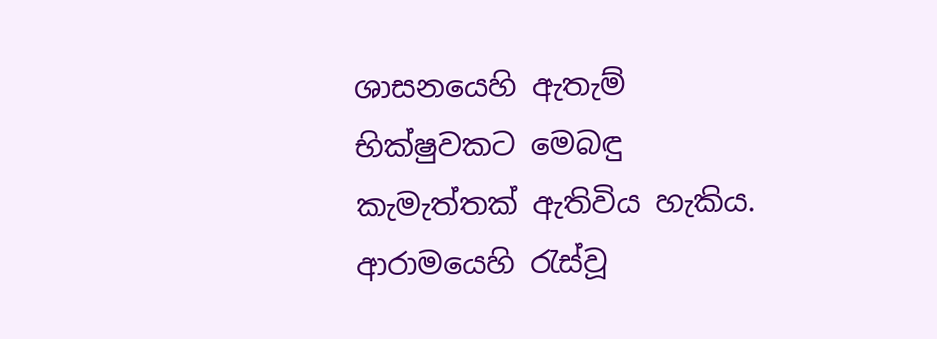ශාසනයෙහි ඇතැම් භික්ෂුවකට මෙබඳු කැමැත්තක් ඇතිවිය හැකිය. ආරාමයෙහි රැස්වූ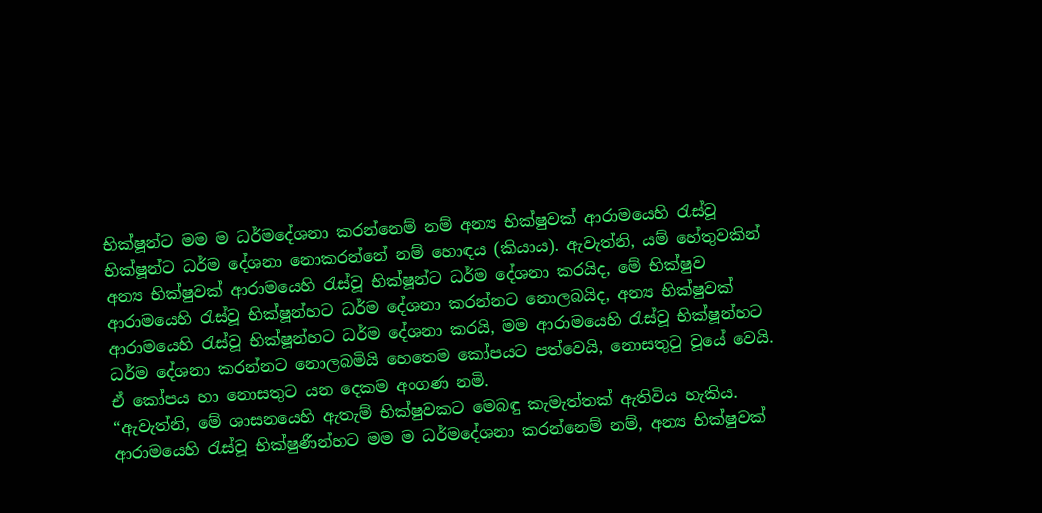භික්ෂූන්ට මම ම ධර්මදේශනා කරන්නෙම් නම් අන්‍ය භික්ෂුවක් ආරාමයෙහි රැස්වූ භික්ෂූන්ට ධර්ම දේශනා නොකරන්නේ නම් හොඳය (කියාය). ඇවැත්නි, යම් හේතුවකින් අන්‍ය භික්ෂුවක් ආරාමයෙහි රැස්වූ භික්ෂූන්ට ධර්ම දේශනා කරයිද, මේ භික්ෂුව ආරාමයෙහි රැස්වූ භික්ෂූන්හට ධර්ම දේශනා කරන්නට නොලබයිද, අන්‍ය භික්ෂුවක් ආරාමයෙහි රැස්වූ භික්ෂූන්හට ධර්ම දේශනා කරයි, මම ආරාමයෙහි රැස්වූ භික්ෂූන්හට ධර්ම දේශනා කරන්නට නොලබමියි හෙතෙම කෝපයට පත්වෙයි, නොසතුටු වූයේ වෙයි. ඒ කෝපය හා නොසතුට යන දෙකම අංගණ නමි.
“ඇවැත්නි, මේ ශාසනයෙහි ඇතැම් භික්ෂුවකට මෙබඳු කැමැත්තක් ඇතිවිය හැකිය. ආරාමයෙහි රැස්වූ භික්ෂුණීන්හට මම ම ධර්මදේශනා කරන්නෙම් නම්, අන්‍ය භික්ෂුවක්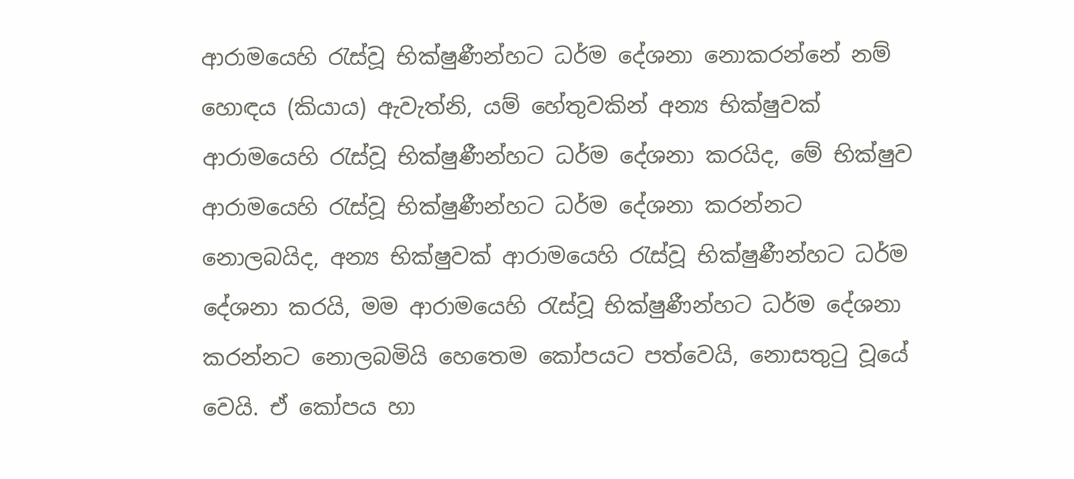ආරාමයෙහි රැස්වූ භික්ෂුණීන්හට ධර්ම දේශනා නොකරන්නේ නම් හොඳය (කියාය) ඇවැත්නි, යම් හේතුවකින් අන්‍ය භික්ෂුවක් ආරාමයෙහි රැස්වූ භික්ෂුණීන්හට ධර්ම දේශනා කරයිද, මේ භික්ෂුව ආරාමයෙහි රැස්වූ භික්ෂුණීන්හට ධර්ම දේශනා කරන්නට නොලබයිද, අන්‍ය භික්ෂුවක් ආරාමයෙහි රැස්වූ භික්ෂුණීන්හට ධර්ම දේශනා කරයි, මම ආරාමයෙහි රැස්වූ භික්ෂුණීන්හට ධර්ම දේශනා කරන්නට නොලබමියි හෙතෙම කෝපයට පත්වෙයි, නොසතුටු වූයේ වෙයි. ඒ කෝපය හා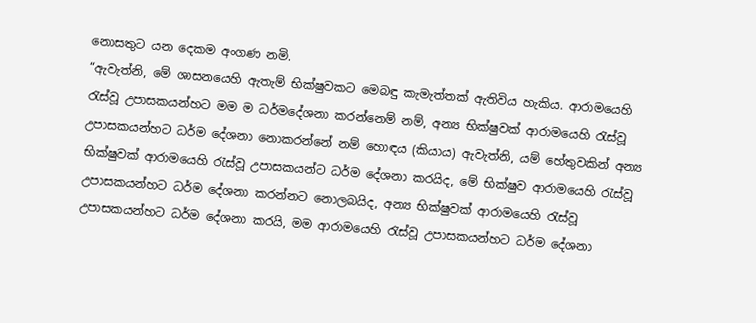නොසතුට යන දෙකම අංගණ නමි.
“ඇවැත්නි, මේ ශාසනයෙහි ඇතැම් භික්ෂුවකට මෙබඳු කැමැත්තක් ඇතිවිය හැකිය. ආරාමයෙහි රැස්වූ උපාසකයන්හට මම ම ධර්මදේශනා කරන්නෙම් නම්, අන්‍ය භික්ෂුවක් ආරාමයෙහි රැස්වූ උපාසකයන්හට ධර්ම දේශනා නොකරන්නේ නම් හොඳය (කියාය) ඇවැත්නි, යම් හේතුවකින් අන්‍ය භික්ෂුවක් ආරාමයෙහි රැස්වූ උපාසකයන්ට ධර්ම දේශනා කරයිද, මේ භික්ෂුව ආරාමයෙහි රැස්වූ උපාසකයන්හට ධර්ම දේශනා කරන්නට නොලබයිද, අන්‍ය භික්ෂුවක් ආරාමයෙහි රැස්වූ උපාසකයන්හට ධර්ම දේශනා කරයි, මම ආරාමයෙහි රැස්වූ උපාසකයන්හට ධර්ම දේශනා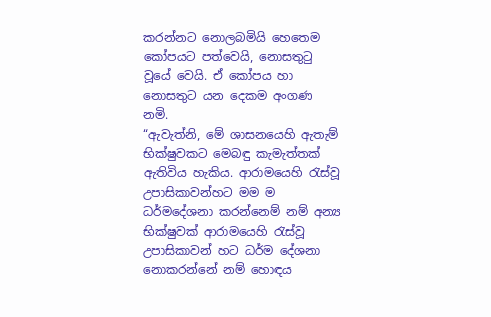කරන්නට නොලබමියි හෙතෙම කෝපයට පත්වෙයි, නොසතුටු වූයේ වෙයි. ඒ කෝපය හා නොසතුට යන දෙකම අංගණ නමි.
“ඇවැත්නි, මේ ශාසනයෙහි ඇතැම් භික්ෂුවකට මෙබඳු කැමැත්තක් ඇතිවිය හැකිය. ආරාමයෙහි රැස්වූ උපාසිකාවන්හට මම ම ධර්මදේශනා කරන්නෙම් නම් අන්‍ය භික්ෂුවක් ආරාමයෙහි රැස්වූ උපාසිකාවන් හට ධර්ම දේශනා නොකරන්නේ නම් හොඳය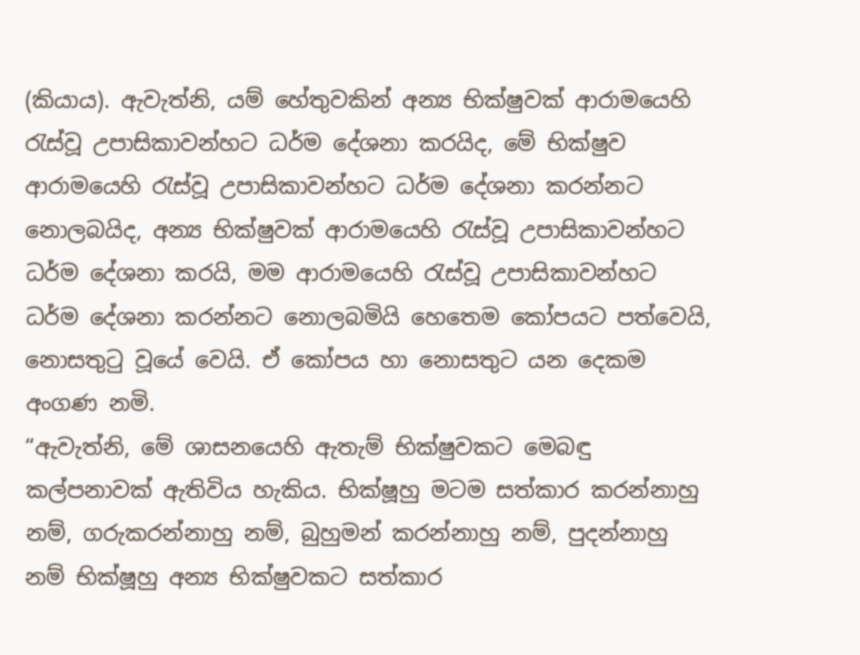(කියාය). ඇවැත්නි, යම් හේතුවකින් අන්‍ය භික්ෂුවක් ආරාමයෙහි රැස්වූ උපාසිකාවන්හට ධර්ම දේශනා කරයිද, මේ භික්ෂුව ආරාමයෙහි රැස්වූ උපාසිකාවන්හට ධර්ම දේශනා කරන්නට නොලබයිද, අන්‍ය භික්ෂුවක් ආරාමයෙහි රැස්වූ උපාසිකාවන්හට ධර්ම දේශනා කරයි, මම ආරාමයෙහි රැස්වූ උපාසිකාවන්හට ධර්ම දේශනා කරන්නට නොලබමියි හෙතෙම කෝපයට පත්වෙයි, නොසතුටු වූයේ වෙයි. ඒ කෝපය හා නොසතුට යන දෙකම අංගණ නමි.
“ඇවැත්නි, මේ ශාසනයෙහි ඇතැම් භික්ෂුවකට මෙබඳු කල්පනාවක් ඇතිවිය හැකිය. භික්ෂූහු මටම සත්කාර කරන්නාහු නම්, ගරුකරන්නාහු නම්, බුහුමන් කරන්නාහු නම්, පුදන්නාහු නම් භික්ෂූහු අන්‍ය භික්ෂුවකට සත්කාර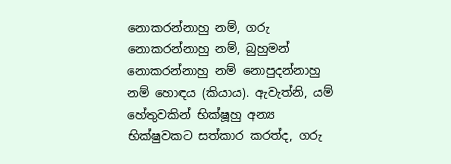නොකරන්නාහු නම්, ගරු නොකරන්නාහු නම්, බුහුමන් නොකරන්නාහු නම් නොපුදන්නාහු නම් හොඳය (කියාය). ඇවැත්නි, යම් හේතුවකින් භික්ෂූහු අන්‍ය භික්ෂුවකට සත්කාර කරත්ද, ගරු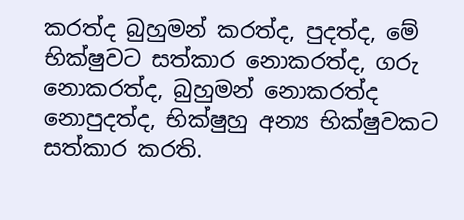කරත්ද බුහුමන් කරත්ද, පුදත්ද, මේ භික්ෂුවට සත්කාර නොකරත්ද, ගරු නොකරත්ද, බුහුමන් නොකරත්ද නොපුදත්ද, භික්ෂුහු අන්‍ය භික්ෂුවකට සත්කාර කරති.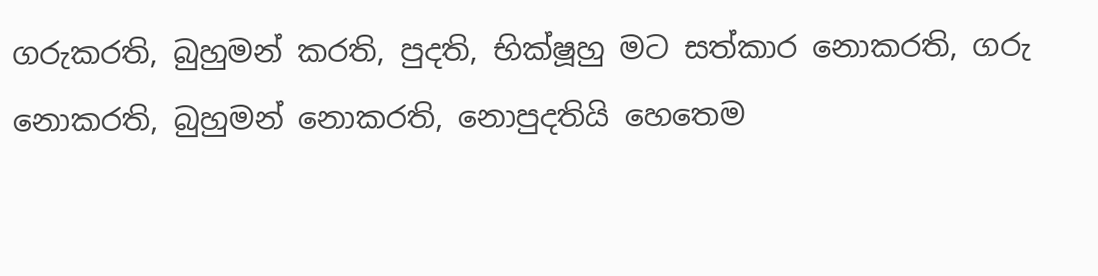ගරුකරති, බුහුමන් කරති, පුදති, භික්ෂූහු මට සත්කාර නොකරති, ගරු නොකරති, බුහුමන් නොකරති, නොපුදතියි හෙතෙම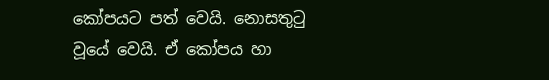කෝපයට පත් වෙයි. නොසතුටු වූයේ වෙයි. ඒ කෝපය හා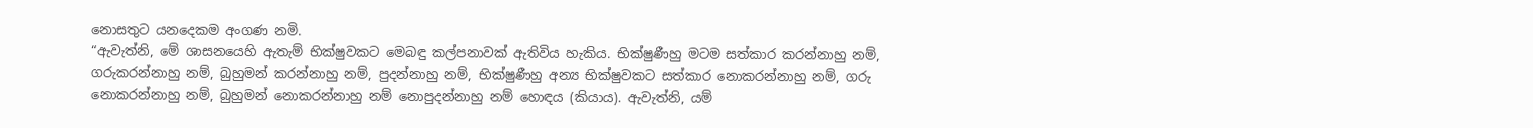නොසතුට යනදෙකම අංගණ නමි.
“ඇවැත්නි, මේ ශාසනයෙහි ඇතැම් භික්ෂුවකට මෙබඳු කල්පනාවක් ඇතිවිය හැකිය. භික්ෂුණීහු මටම සත්කාර කරන්නාහු නම්, ගරුකරන්නාහු නම්, බුහුමන් කරන්නාහු නම්, පුදන්නාහු නම්, භික්ෂුණීහු අන්‍ය භික්ෂුවකට සත්කාර නොකරන්නාහු නම්, ගරු නොකරන්නාහු නම්, බුහුමන් නොකරන්නාහු නම් නොපුදන්නාහු නම් හොඳය (කියාය). ඇවැත්නි, යම්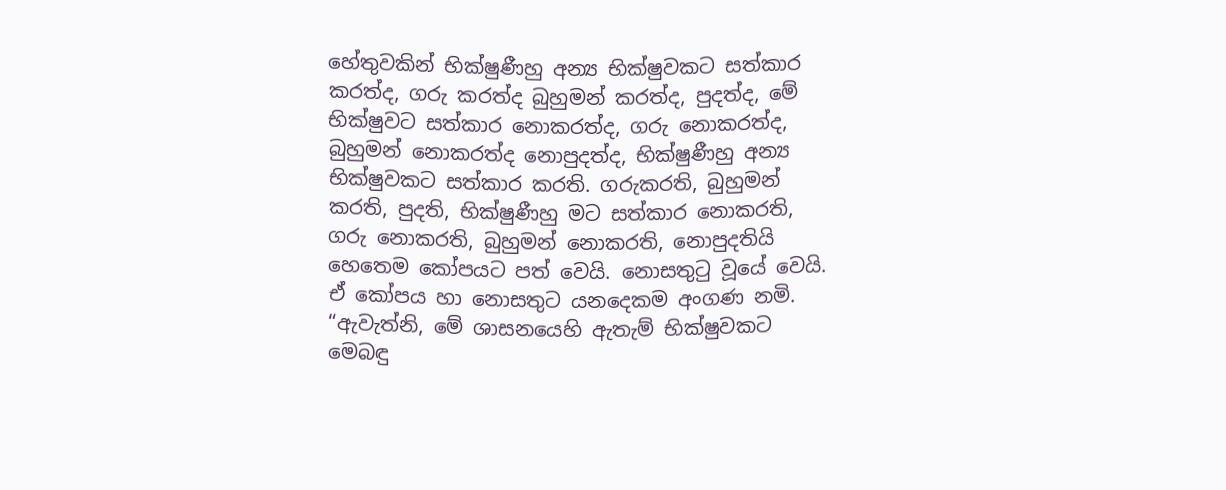හේතුවකින් භික්ෂුණීහු අන්‍ය භික්ෂුවකට සත්කාර කරත්ද, ගරු කරත්ද බුහුමන් කරත්ද, පුදත්ද, මේ භික්ෂුවට සත්කාර නොකරත්ද, ගරු නොකරත්ද, බුහුමන් නොකරත්ද නොපුදත්ද, භික්ෂුණීහු අන්‍ය භික්ෂුවකට සත්කාර කරති. ගරුකරති, බුහුමන් කරති, පුදති, භික්ෂුණීහු මට සත්කාර නොකරති, ගරු නොකරති, බුහුමන් නොකරති, නොපුදතියි හෙතෙම කෝපයට පත් වෙයි. නොසතුටු වූයේ වෙයි. ඒ කෝපය හා නොසතුට යනදෙකම අංගණ නමි.
“ඇවැත්නි, මේ ශාසනයෙහි ඇතැම් භික්ෂුවකට මෙබඳු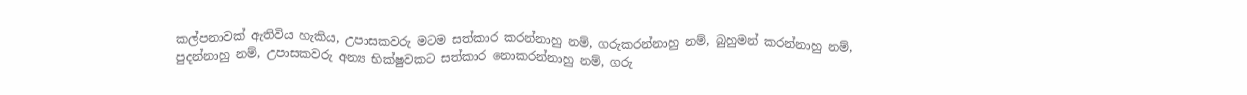කල්පනාවක් ඇතිවිය හැකිය, උපාසකවරු මටම සත්කාර කරන්නාහු නම්, ගරුකරන්නාහු නම්, බුහුමන් කරන්නාහු නම්, පුදන්නාහු නම්, උපාසකවරු අන්‍ය භික්ෂුවකට සත්කාර නොකරන්නාහු නම්, ගරු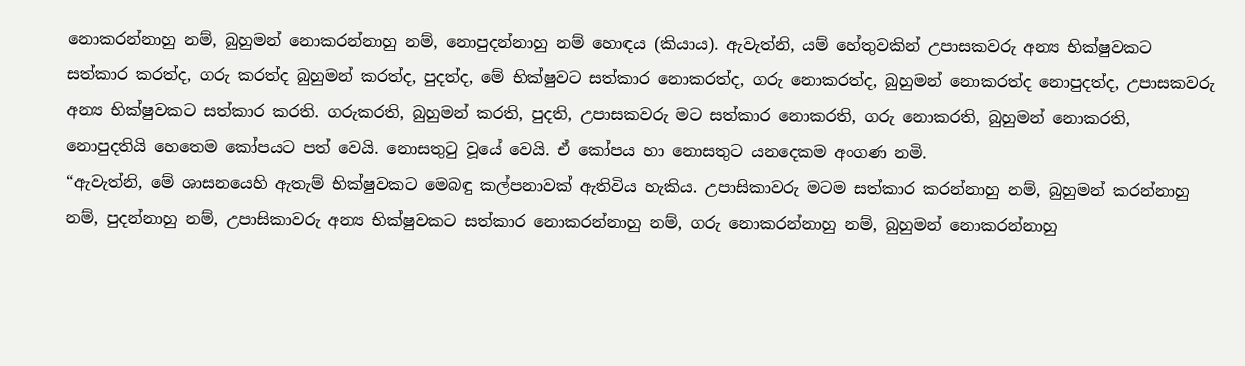නොකරන්නාහු නම්, බුහුමන් නොකරන්නාහු නම්, නොපුදන්නාහු නම් හොඳය (කියාය). ඇවැත්නි, යම් හේතුවකින් උපාසකවරු අන්‍ය භික්ෂුවකට සත්කාර කරත්ද, ගරු කරත්ද බුහුමන් කරත්ද, පුදත්ද, මේ භික්ෂුවට සත්කාර නොකරත්ද, ගරු නොකරත්ද, බුහුමන් නොකරත්ද නොපුදත්ද, උපාසකවරු අන්‍ය භික්ෂුවකට සත්කාර කරති. ගරුකරති, බුහුමන් කරති, පුදති, උපාසකවරු මට සත්කාර නොකරති, ගරු නොකරති, බුහුමන් නොකරති, නොපුදතියි හෙතෙම කෝපයට පත් වෙයි. නොසතුටු වූයේ වෙයි. ඒ කෝපය හා නොසතුට යනදෙකම අංගණ නමි.
“ඇවැත්නි, මේ ශාසනයෙහි ඇතැම් භික්ෂුවකට මෙබඳු කල්පනාවක් ඇතිවිය හැකිය. උපාසිකාවරු මටම සත්කාර කරන්නාහු නම්, බුහුමන් කරන්නාහු නම්, පුදන්නාහු නම්, උපාසිකාවරු අන්‍ය භික්ෂුවකට සත්කාර නොකරන්නාහු නම්, ගරු නොකරන්නාහු නම්, බුහුමන් නොකරන්නාහු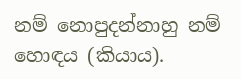නම් නොපුදන්නාහු නම් හොඳය (කියාය).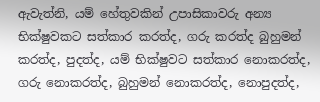ඇවැත්නි, යම් හේතුවකින් උපාසිකාවරු අන්‍ය භික්ෂුවකට සත්කාර කරත්ද, ගරු කරත්ද බුහුමන් කරත්ද, පුදත්ද, යම් භික්ෂුවට සත්කාර නොකරත්ද, ගරු නොකරත්ද, බුහුමන් නොකරත්ද, නොපුදත්ද,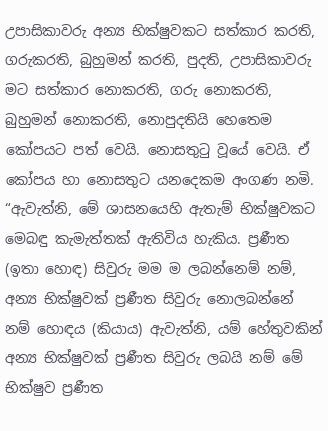උපාසිකාවරු අන්‍ය භික්ෂුවකට සත්කාර කරති, ගරුකරති, බුහුමන් කරති, පුදති, උපාසිකාවරු මට සත්කාර නොකරති, ගරු නොකරති, බුහුමන් නොකරති, නොපුදතියි හෙතෙම කෝපයට පත් වෙයි. නොසතුටු වූයේ වෙයි. ඒ කෝපය හා නොසතුට යනදෙකම අංගණ නමි.
“ඇවැත්නි, මේ ශාසනයෙහි ඇතැම් භික්ෂුවකට මෙබඳු කැමැත්තක් ඇතිවිය හැකිය. ප්‍රණීත (ඉතා හොඳ) සිවුරු මම ම ලබන්නෙම් නම්, අන්‍ය භික්ෂුවක් ප්‍රණීත සිවුරු නොලබන්නේ නම් හොඳය (කියාය) ඇවැත්නි, යම් හේතුවකින් අන්‍ය භික්ෂුවක් ප්‍රණීත සිවුරු ලබයි නම් මේ භික්ෂුව ප්‍රණීත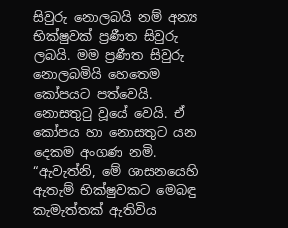සිවුරු නොලබයි නම් අන්‍ය භික්ෂුවක් ප්‍රණීත සිවුරු ලබයි. මම ප්‍රණීත සිවුරු නොලබමියි හෙතෙම කෝපයට පත්වෙයි. නොසතුටු වූයේ වෙයි. ඒ කෝපය හා නොසතුට යන දෙකම අංගණ නමි.
“ඇවැත්නි, මේ ශාසනයෙහි ඇතැම් භික්ෂුවකට මෙබඳු කැමැත්තක් ඇතිවිය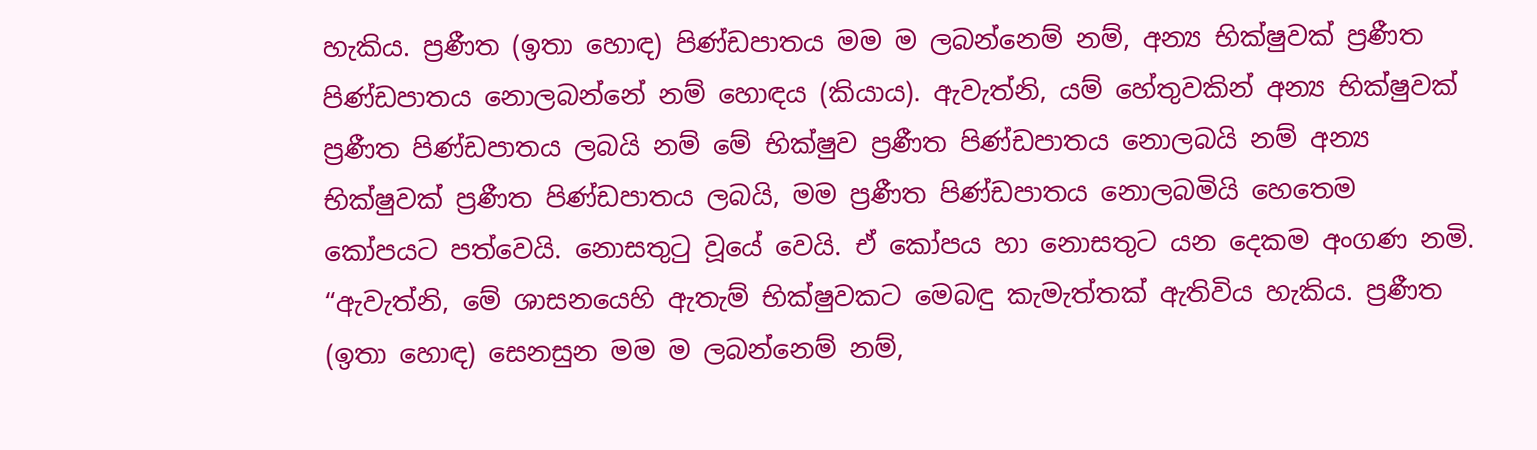හැකිය. ප්‍රණීත (ඉතා හොඳ) පිණ්ඩපාතය මම ම ලබන්නෙම් නම්, අන්‍ය භික්ෂුවක් ප්‍රණීත පිණ්ඩපාතය නොලබන්නේ නම් හොඳය (කියාය). ඇවැත්නි, යම් හේතුවකින් අන්‍ය භික්ෂුවක් ප්‍රණීත පිණ්ඩපාතය ලබයි නම් මේ භික්ෂුව ප්‍රණීත පිණ්ඩපාතය නොලබයි නම් අන්‍ය භික්ෂුවක් ප්‍රණීත පිණ්ඩපාතය ලබයි, මම ප්‍රණීත පිණ්ඩපාතය නොලබමියි හෙතෙම කෝපයට පත්වෙයි. නොසතුටු වූයේ වෙයි. ඒ කෝපය හා නොසතුට යන දෙකම අංගණ නමි.
“ඇවැත්නි, මේ ශාසනයෙහි ඇතැම් භික්ෂුවකට මෙබඳු කැමැත්තක් ඇතිවිය හැකිය. ප්‍රණීත (ඉතා හොඳ) සෙනසුන මම ම ලබන්නෙම් නම්,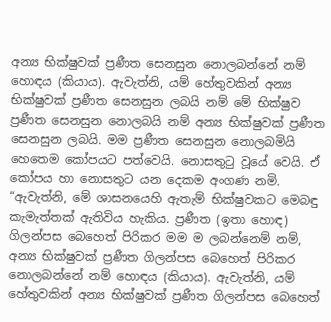අන්‍ය භික්ෂුවක් ප්‍රණීත සෙනසුන නොලබන්නේ නම් හොඳය (කියාය). ඇවැත්නි, යම් හේතුවකින් අන්‍ය භික්ෂුවක් ප්‍රණීත සෙනසුන ලබයි නම් මේ භික්ෂුව ප්‍රණීත සෙනසුන නොලබයි නම් අන්‍ය භික්ෂුවක් ප්‍රණීත සෙනසුන ලබයි. මම ප්‍රණීත සෙනසුන නොලබමියි හෙතෙම කෝපයට පත්වෙයි. නොසතුටු වූයේ වෙයි. ඒ කෝපය හා නොසතුට යන දෙකම අංගණ නමි.
“ඇවැත්නි, මේ ශාසනයෙහි ඇතැම් භික්ෂුවකට මෙබඳු කැමැත්තක් ඇතිවිය හැකිය. ප්‍රණීත (ඉතා හොඳ) ගිලන්පස බෙහෙත් පිරිකර මම ම ලබන්නෙම් නම්, අන්‍ය භික්ෂුවක් ප්‍රණීත ගිලන්පස බෙහෙත් පිරිකර නොලබන්නේ නම් හොඳය (කියාය). ඇවැත්නි, යම් හේතුවකින් අන්‍ය භික්ෂුවක් ප්‍රණීත ගිලන්පස බෙහෙත්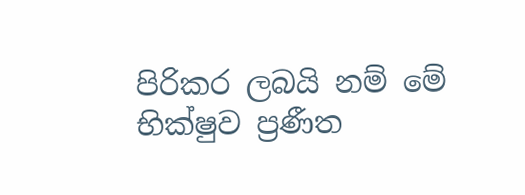පිරිකර ලබයි නම් මේ භික්ෂුව ප්‍රණීත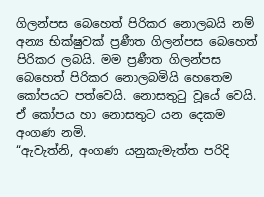ගිලන්පස බෙහෙත් පිරිකර නොලබයි නම් අන්‍ය භික්ෂුවක් ප්‍රණීත ගිලන්පස බෙහෙත් පිරිකර ලබයි. මම ප්‍රණීත ගිලන්පස බෙහෙත් පිරිකර නොලබමියි හෙතෙම කෝපයට පත්වෙයි. නොසතුටු වූයේ වෙයි. ඒ කෝපය හා නොසතුට යන දෙකම අංගණ නමි.
“ඇවැත්නි, අංගණ යනුකැමැත්ත පරිදි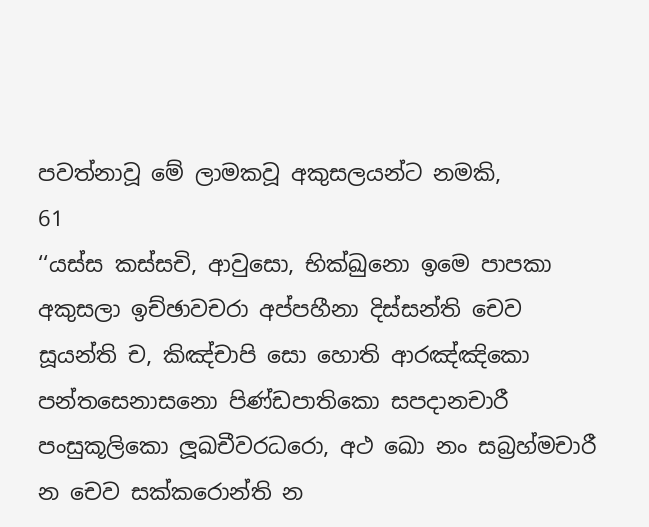පවත්නාවූ මේ ලාමකවූ අකුසලයන්ට නමකි,
61
‘‘යස්ස කස්සචි, ආවුසො, භික්ඛුනො ඉමෙ පාපකා අකුසලා ඉච්ඡාවචරා අප්පහීනා දිස්සන්ති චෙව සූයන්ති ච, කිඤ්චාපි සො හොති ආරඤ්ඤිකො පන්තසෙනාසනො පිණ්ඩපාතිකො සපදානචාරී පංසුකූලිකො ලූඛචීවරධරො, අථ ඛො නං සබ්‍රහ්මචාරී න චෙව සක්කරොන්ති න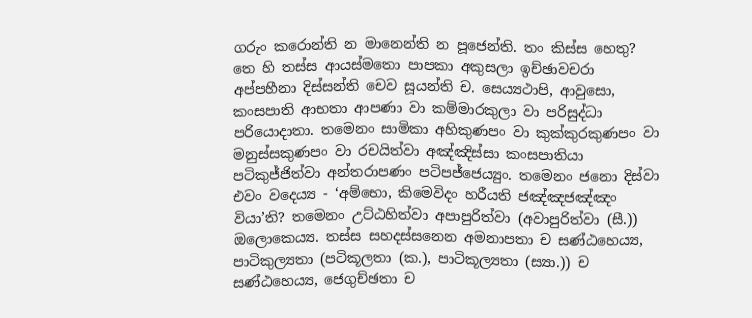ගරුං කරොන්ති න මානෙන්ති න පූජෙන්ති. තං කිස්ස හෙතු? තෙ හි තස්ස ආයස්මතො පාපකා අකුසලා ඉච්ඡාවචරා අප්පහීනා දිස්සන්ති චෙව සූයන්ති ච. සෙය්‍යථාපි, ආවුසො, කංසපාති ආභතා ආපණා වා කම්මාරකුලා වා පරිසුද්ධා පරියොදාතා. තමෙනං සාමිකා අහිකුණපං වා කුක්කුරකුණපං වා මනුස්සකුණපං වා රචයිත්වා අඤ්ඤිස්සා කංසපාතියා පටිකුජ්ජිත්වා අන්තරාපණං පටිපජ්ජෙය්‍යුං. තමෙනං ජනො දිස්වා එවං වදෙය්‍ය - ‘අම්භො, කිමෙවිදං හරීයති ජඤ්ඤජඤ්ඤං වියා’ති? තමෙනං උට්ඨහිත්වා අපාපුරිත්වා (අවාපුරිත්වා (සී.)) ඔලොකෙය්‍ය. තස්ස සහදස්සනෙන අමනාපතා ච සණ්ඨහෙය්‍ය, පාටිකුල්‍යතා (පටිකූලතා (ක.), පාටිකූල්‍යතා (ස්‍යා.)) ච සණ්ඨහෙය්‍ය, ජෙගුච්ඡතා ච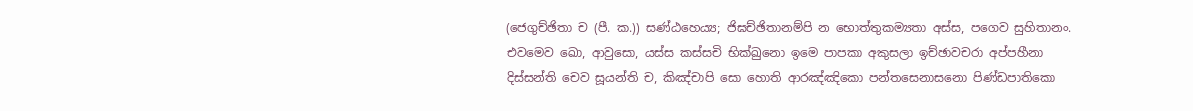(ජෙගුච්ඡිතා ච (පී. ක.)) සණ්ඨහෙය්‍ය; ජිඝච්ඡිතානම්පි න භොත්තුකම්‍යතා අස්ස, පගෙව සුහිතානං. එවමෙව ඛො, ආවුසො, යස්ස කස්සචි භික්ඛුනො ඉමෙ පාපකා අකුසලා ඉච්ඡාවචරා අප්පහීනා දිස්සන්ති චෙව සූයන්ති ච, කිඤ්චාපි සො හොති ආරඤ්ඤිකො පන්තසෙනාසනො පිණ්ඩපාතිකො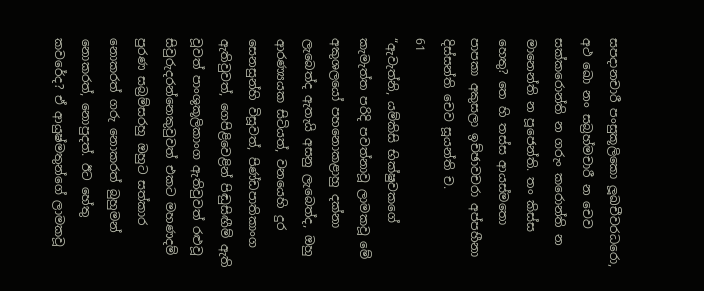සපදානචාරී පංසුකූලිකො ලූඛචීවරධරො, අථ ඛො නං සබ්‍රහ්මචාරී න චෙව සක්කරොන්ති න ගරුං කරොන්ති න මානෙන්ති න පූජෙන්ති. තං කිස්ස හෙතු? තෙ හි තස්ස ආයස්මතො පාපකා අකුසලා ඉච්ඡාවචරා අප්පහීනා දිස්සන්ති චෙව සූයන්ති ච.
61
“ඇවැත්නි, යම්කිසි භික්ෂුවකගේ කැමැත්ත පරිදි පවත්නාවූ ලාමකවූ මේ අකුශලයෝ පහනොකළාහු දක්නා ලැබෙත්ද ඇතැයි අසනු ලැබෙත්ද, ඔහු ආරණ්‍යයක සිටියත්, වනයෙහි දුර සෙනසුන්හි විසූවත්, පිණ්ඩපාතිකාංග ඇතිවුවත්, ගෙපිළිවෙළින් පිඬුසිඟීම් ඇති වූවත් පාංශුකූලිකාංග ඇතිවුවත් රළුවූ සිවුරුදරන්නෙකුවුවත් එකට මහණදම් පුරණ සබ්‍රම්සරහු ඔහුට සත්කාර නොකරත් ගරු නොකරත් බුහුමන් නොකරත්, නොපුදත්. ඊට හේතු කවරේද? ඒ ආයුෂ්මතුන්ගේ ලාමකවූ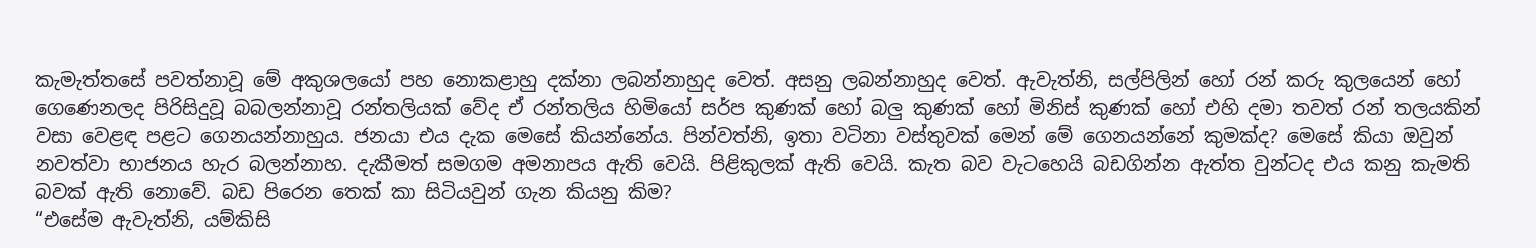කැමැත්තසේ පවත්නාවූ මේ අකුශලයෝ පහ නොකළාහු දක්නා ලබන්නාහුද වෙත්. අසනු ලබන්නාහුද වෙත්. ඇවැත්නි, සල්පිලින් හෝ රන් කරු කුලයෙන් හෝ ගෙණෙනලද පිරිසිදුවූ බබලන්නාවූ රන්තලියක් වේද ඒ රන්තලිය හිමියෝ සර්ප කුණක් හෝ බලු කුණක් හෝ මිනිස් කුණක් හෝ එහි දමා තවත් රන් තලයකින් වසා වෙළඳ පළට ගෙනයන්නාහුය. ජනයා එය දැක මෙසේ කියන්නේය. පින්වත්නි, ඉතා වටිනා වස්තුවක් මෙන් මේ ගෙනයන්නේ කුමක්ද? මෙසේ කියා ඔවුන් නවත්වා භාජනය හැර බලන්නාහ. දැකීමත් සමගම අමනාපය ඇති වෙයි. පිළිකුලක් ඇති වෙයි. කැත බව වැටහෙයි බඩගින්න ඇත්ත වුන්ටද එය කනු කැමති බවක් ඇති නොවේ. බඩ පිරෙන තෙක් කා සිටියවුන් ගැන කියනු කිම?
“එසේම ඇවැත්නි, යම්කිසි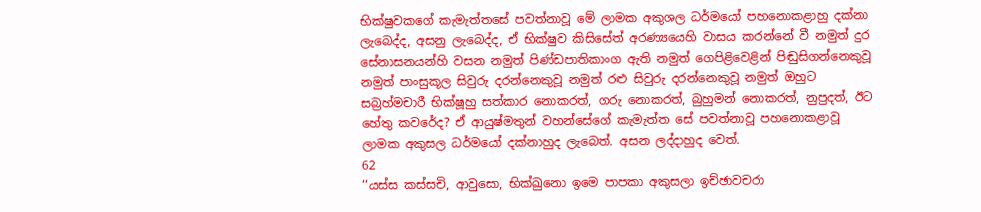භික්ෂුවකගේ කැමැත්තසේ පවත්නාවූ මේ ලාමක අකුශල ධර්මයෝ පහනොකළාහු දක්නා ලැබෙද්ද, අසනු ලැබෙද්ද, ඒ භික්ෂුව කිසිසේත් අරණ්‍යයෙහි වාසය කරන්නේ වී නමුත් දුර සේනාසනයන්හි වසන නමුත් පිණ්ඩපාතිකාංග ඇති නමුත් ගෙපිළිවෙළින් පිඬුසිගන්නෙකුවූ නමුත් පාංසුකූල සිවුරු දරන්නෙකුවූ නමුත් රළු සිවුරු දරන්නෙකුවූ නමුත් ඔහුට සබ්‍රහ්මචාරී භික්ෂූහු සත්කාර නොකරත්, ගරු නොකරත්, බුහුමන් නොකරත්, නුපුදත්, ඊට හේතු කවරේද? ඒ ආයුෂ්මතුන් වහන්සේගේ කැමැත්ත සේ පවත්නාවූ පහනොකළාවූ ලාමක අකුසල ධර්මයෝ දක්නාහුද ලැබෙත්. අසන ලද්දාහුද වෙත්.
62
‘‘යස්ස කස්සචි, ආවුසො, භික්ඛුනො ඉමෙ පාපකා අකුසලා ඉච්ඡාවචරා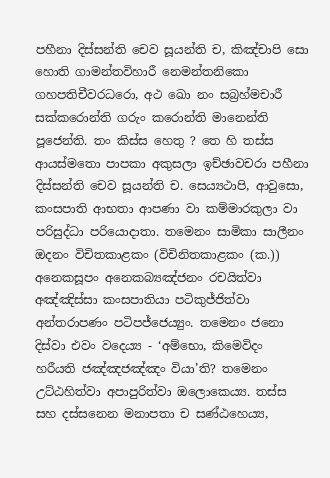පහීනා දිස්සන්ති චෙව සූයන්ති ච, කිඤ්චාපි සො හොති ගාමන්තවිහාරී නෙමන්තනිකො ගහපතිචීවරධරො, අථ ඛො නං සබ්‍රහ්මචාරී සක්කරොන්ති ගරුං කරොන්ති මානෙන්ති පූජෙන්ති. තං කිස්ස හෙතු ? තෙ හි තස්ස ආයස්මතො පාපකා අකුසලා ඉච්ඡාවචරා පහීනා දිස්සන්ති චෙව සූයන්ති ච. සෙය්‍යථාපි, ආවුසො, කංසපාති ආභතා ආපණා වා කම්මාරකුලා වා පරිසුද්ධා පරියොදාතා. තමෙනං සාමිකා සාලීනං ඔදනං විචිතකාළකං (විචිනිතකාළකං (ක.)) අනෙකසූපං අනෙකබ්‍යඤ්ජනං රචයිත්වා අඤ්ඤිස්සා කංසපාතියා පටිකුජ්ජිත්වා අන්තරාපණං පටිපජ්ජෙය්‍යුං. තමෙනං ජනො දිස්වා එවං වදෙය්‍ය - ‘අම්භො, කිමෙවිදං හරීයති ජඤ්ඤජඤ්ඤං වියා’ති? තමෙනං උට්ඨහිත්වා අපාපුරිත්වා ඔලොකෙය්‍ය. තස්ස සහ දස්සනෙන මනාපතා ච සණ්ඨහෙය්‍ය,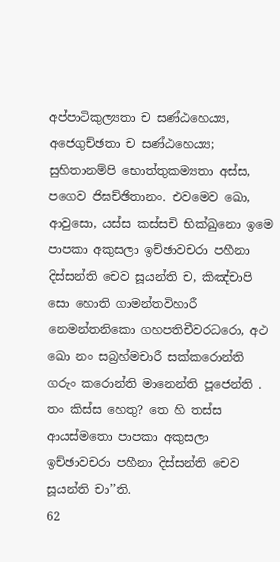අප්පාටිකුල්‍යතා ච සණ්ඨහෙය්‍ය, අජෙගුච්ඡතා ච සණ්ඨහෙය්‍ය; සුහිතානම්පි භොත්තුකම්‍යතා අස්ස, පගෙව ජිඝච්ඡිතානං. එවමෙව ඛො, ආවුසො, යස්ස කස්සචි භික්ඛුනො ඉමෙ පාපකා අකුසලා ඉච්ඡාවචරා පහීනා දිස්සන්ති චෙව සූයන්ති ච, කිඤ්චාපි සො හොති ගාමන්තවිහාරී නෙමන්තනිකො ගහපතිචීවරධරො, අථ ඛො නං සබ්‍රහ්මචාරී සක්කරොන්ති ගරුං කරොන්ති මානෙන්ති පූජෙන්ති . තං කිස්ස හෙතු? තෙ හි තස්ස ආයස්මතො පාපකා අකුසලා ඉච්ඡාවචරා පහීනා දිස්සන්ති චෙව සූයන්ති චා’’ති.
62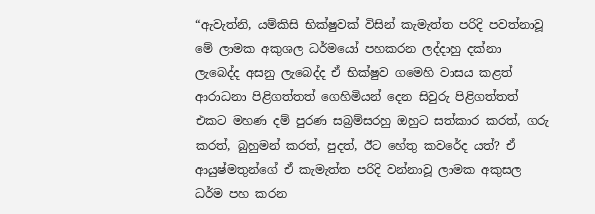“ඇවැත්නි, යම්කිසි භික්ෂුවක් විසින් කැමැත්ත පරිදි පවත්නාවූ මේ ලාමක අකුශල ධර්මයෝ පහකරන ලද්දාහු දක්නා ලැබෙද්ද අසනු ලැබෙද්ද ඒ භික්ෂුව ගමෙහි වාසය කළත් ආරාධනා පිළිගත්තත් ගෙහිමියන් දෙන සිවුරු පිළිගත්තත් එකට මහණ දම් පුරණ සබ්‍රම්සරහු ඔහුට සත්කාර කරත්, ගරු කරත්, බුහුමන් කරත්, පුදත්, ඊට හේතු කවරේද යත්? ඒ ආයුෂ්මතුන්ගේ ඒ කැමැත්ත පරිදි වන්නාවූ ලාමක අකුසල ධර්ම පහ කරන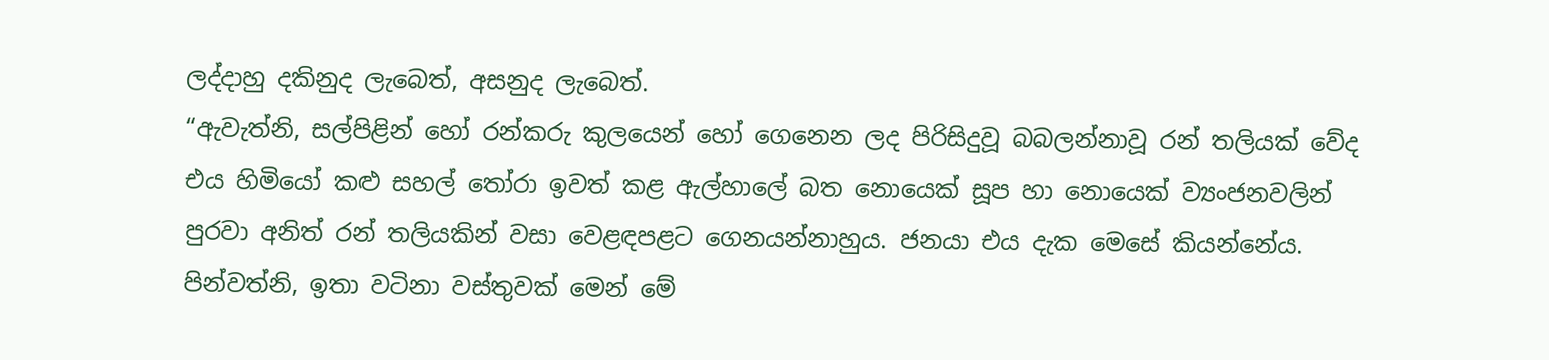ලද්දාහු දකිනුද ලැබෙත්, අසනුද ලැබෙත්.
“ඇවැත්නි, සල්පිළින් හෝ රන්කරු කුලයෙන් හෝ ගෙනෙන ලද පිරිසිදුවූ බබලන්නාවූ රන් තලියක් වේද එය හිමියෝ කළු සහල් තෝරා ඉවත් කළ ඇල්හාලේ බත නොයෙක් සූප හා නොයෙක් ව්‍යංජනවලින් පුරවා අනිත් රන් තලියකින් වසා වෙළඳපළට ගෙනයන්නාහුය. ජනයා එය දැක මෙසේ කියන්නේය. පින්වත්නි, ඉතා වටිනා වස්තුවක් මෙන් මේ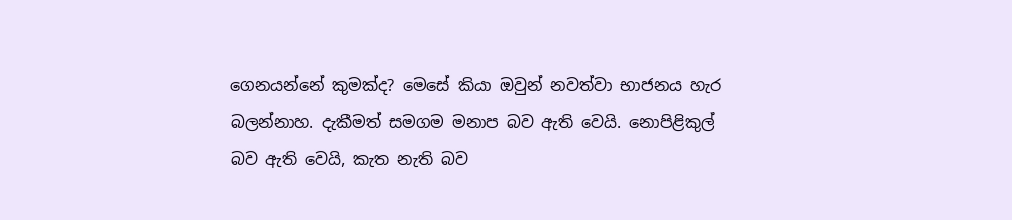ගෙනයන්නේ කුමක්ද? මෙසේ කියා ඔවුන් නවත්වා භාජනය හැර බලන්නාහ. දැකීමත් සමගම මනාප බව ඇති වෙයි. නොපිළිකුල් බව ඇති වෙයි, කැත නැති බව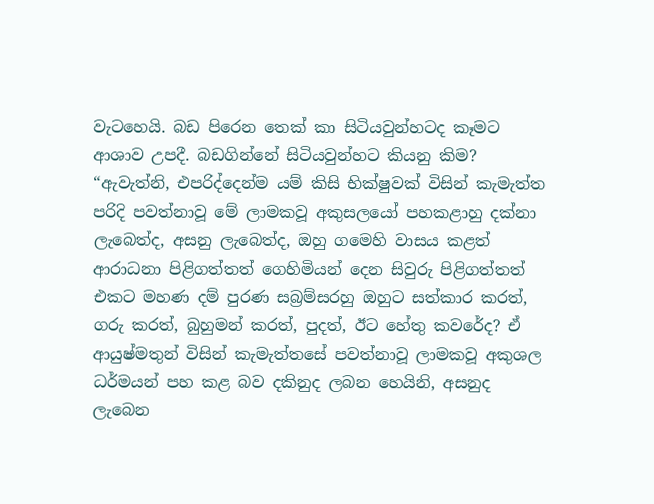වැටහෙයි. බඩ පිරෙන තෙක් කා සිටියවුන්හටද කෑමට ආශාව උපදී. බඩගින්නේ සිටියවුන්හට කියනු කිම?
“ඇවැත්නි, එපරිද්දෙන්ම යම් කිසි භික්ෂුවක් විසින් කැමැත්ත පරිදි පවත්නාවූ මේ ලාමකවූ අකුසලයෝ පහකළාහු දක්නා ලැබෙත්ද, අසනු ලැබෙත්ද, ඔහු ගමෙහි වාසය කළත් ආරාධනා පිළිගත්තත් ගෙහිමියන් දෙන සිවුරු පිළිගත්තත් එකට මහණ දම් පුරණ සබ්‍රම්සරහු ඔහුට සත්කාර කරත්, ගරු කරත්, බුහුමන් කරත්, පුදත්, ඊට හේතු කවරේද? ඒ ආයුෂ්මතුන් විසින් කැමැත්තසේ පවත්නාවූ ලාමකවූ අකුශල ධර්මයන් පහ කළ බව දකිනුද ලබන හෙයිනි, අසනුද ලැබෙන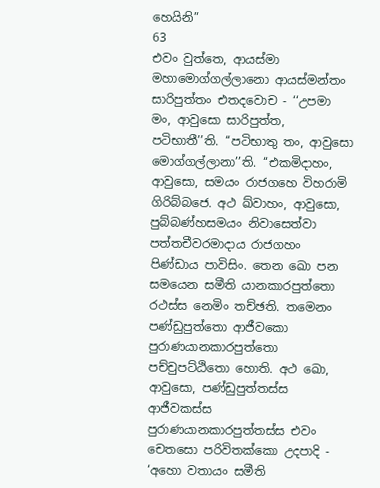හෙයිනි”
63
එවං වුත්තෙ, ආයස්මා මහාමොග්ගල්ලානො ආයස්මන්තං සාරිපුත්තං එතදවොච - ‘‘උපමා මං, ආවුසො සාරිපුත්ත, පටිභාතී’’ති. ‘‘පටිභාතු තං, ආවුසො මොග්ගල්ලානා’’ති. ‘‘එකමිදාහං, ආවුසො, සමයං රාජගහෙ විහරාමි ගිරිබ්බජෙ. අථ ඛ්වාහං, ආවුසො, පුබ්බණ්හසමයං නිවාසෙත්වා පත්තචීවරමාදාය රාජගහං පිණ්ඩාය පාවිසිං. තෙන ඛො පන සමයෙන සමීති යානකාරපුත්තො රථස්ස නෙමිං තච්ඡති. තමෙනං පණ්ඩුපුත්තො ආජීවකො පුරාණයානකාරපුත්තො පච්චුපට්ඨිතො හොති. අථ ඛො, ආවුසො, පණ්ඩුපුත්තස්ස ආජීවකස්ස පුරාණයානකාරපුත්තස්ස එවං චෙතසො පරිවිතක්කො උදපාදි - ‘අහො වතායං සමීති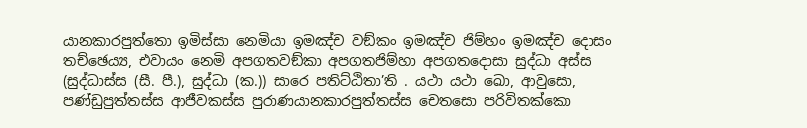යානකාරපුත්තො ඉමිස්සා නෙමියා ඉමඤ්ච වඞ්කං ඉමඤ්ච ජිම්හං ඉමඤ්ච දොසං තච්ඡෙය්‍ය, එවායං නෙමි අපගතවඞ්කා අපගතජිම්හා අපගතදොසා සුද්ධා අස්ස (සුද්ධාස්ස (සී. පී.), සුද්ධා (ක.)) සාරෙ පතිට්ඨිතා’ති . යථා යථා ඛො, ආවුසො, පණ්ඩුපුත්තස්ස ආජීවකස්ස පුරාණයානකාරපුත්තස්ස චෙතසො පරිවිතක්කො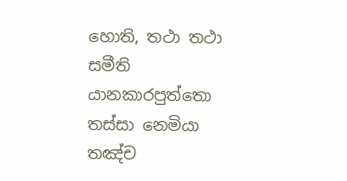හොති, තථා තථා සමීති යානකාරපුත්තො තස්සා නෙමියා තඤ්ච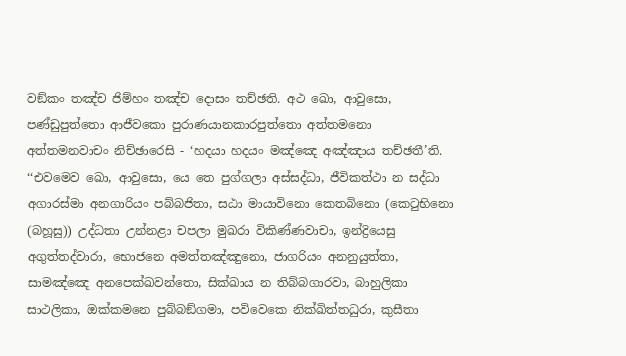වඞ්කං තඤ්ච ජිම්හං තඤ්ච දොසං තච්ඡති. අථ ඛො, ආවුසො, පණ්ඩුපුත්තො ආජීවකො පුරාණයානකාරපුත්තො අත්තමනො අත්තමනවාචං නිච්ඡාරෙසි - ‘හදයා හදයං මඤ්ඤෙ අඤ්ඤාය තච්ඡතී’ති.
‘‘එවමෙව ඛො, ආවුසො, යෙ තෙ පුග්ගලා අස්සද්ධා, ජීවිකත්ථා න සද්ධා අගාරස්මා අනගාරියං පබ්බජිතා, සඨා මායාවිනො කෙතබිනො (කෙටුභිනො (බහූසු)) උද්ධතා උන්නළා චපලා මුඛරා විකිණ්ණවාචා, ඉන්ද්‍රියෙසු අගුත්තද්වාරා, භොජනෙ අමත්තඤ්ඤුනො, ජාගරියං අනනුයුත්තා, සාමඤ්ඤෙ අනපෙක්ඛවන්තො, සික්ඛාය න තිබ්බගාරවා, බාහුලිකා සාථලිකා, ඔක්කමනෙ පුබ්බඞ්ගමා, පවිවෙකෙ නික්ඛිත්තධුරා, කුසීතා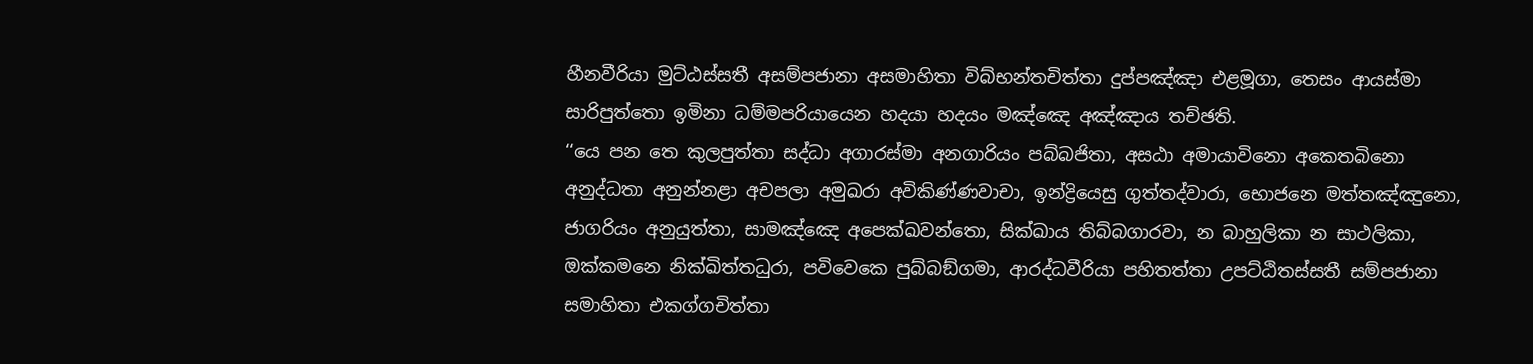හීනවීරියා මුට්ඨස්සතී අසම්පජානා අසමාහිතා විබ්භන්තචිත්තා දුප්පඤ්ඤා එළමූගා, තෙසං ආයස්මා සාරිපුත්තො ඉමිනා ධම්මපරියායෙන හදයා හදයං මඤ්ඤෙ අඤ්ඤාය තච්ඡති.
‘‘යෙ පන තෙ කුලපුත්තා සද්ධා අගාරස්මා අනගාරියං පබ්බජිතා, අසඨා අමායාවිනො අකෙතබිනො අනුද්ධතා අනුන්නළා අචපලා අමුඛරා අවිකිණ්ණවාචා, ඉන්ද්‍රියෙසු ගුත්තද්වාරා, භොජනෙ මත්තඤ්ඤුනො, ජාගරියං අනුයුත්තා, සාමඤ්ඤෙ අපෙක්ඛවන්තො, සික්ඛාය තිබ්බගාරවා, න බාහුලිකා න සාථලිකා, ඔක්කමනෙ නික්ඛිත්තධුරා, පවිවෙකෙ පුබ්බඞ්ගමා, ආරද්ධවීරියා පහිතත්තා උපට්ඨිතස්සතී සම්පජානා සමාහිතා එකග්ගචිත්තා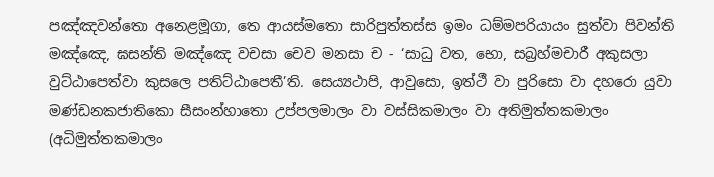පඤ්ඤවන්තො අනෙළමූගා, තෙ ආයස්මතො සාරිපුත්තස්ස ඉමං ධම්මපරියායං සුත්වා පිවන්ති මඤ්ඤෙ, ඝසන්ති මඤ්ඤෙ වචසා චෙව මනසා ච - ‘සාධු වත, භො, සබ්‍රහ්මචාරී අකුසලා වුට්ඨාපෙත්වා කුසලෙ පතිට්ඨාපෙතී’ති. සෙය්‍යථාපි, ආවුසො, ඉත්ථී වා පුරිසො වා දහරො යුවා මණ්ඩනකජාතිකො සීසංන්හාතො උප්පලමාලං වා වස්සිකමාලං වා අතිමුත්තකමාලං (අධිමුත්තකමාලං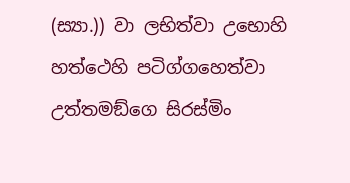(ස්‍යා.)) වා ලභිත්වා උභොහි හත්ථෙහි පටිග්ගහෙත්වා උත්තමඞ්ගෙ සිරස්මිං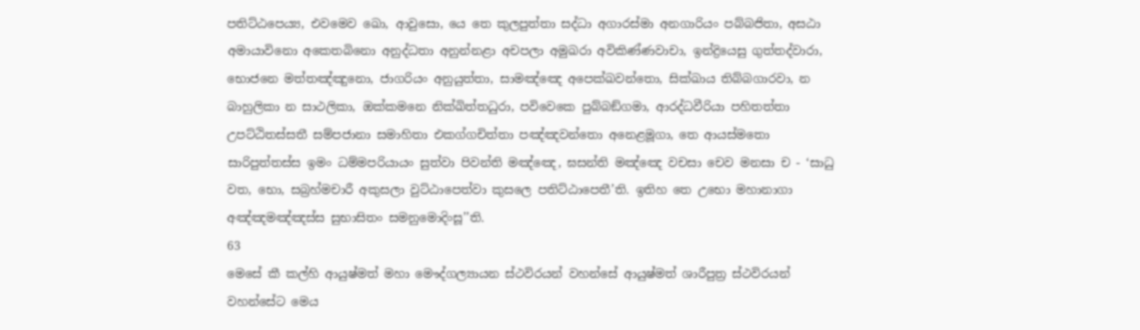පතිට්ඨපෙය්‍ය, එවමෙව ඛො, ආවුසො, යෙ තෙ කුලපුත්තා සද්ධා අගාරස්මා අනගාරියං පබ්බජිතා, අසඨා අමායාවිනො අකෙතබිනො අනුද්ධතා අනුන්නළා අචපලා අමුඛරා අවිකිණ්ණවාචා, ඉන්ද්‍රියෙසු ගුත්තද්වාරා, භොජනෙ මත්තඤ්ඤුනො, ජාගරියං අනුයුත්තා, සාමඤ්ඤෙ අපෙක්ඛවන්තො, සික්ඛාය තිබ්බගාරවා, න බාහුලිකා න සාථලිකා, ඔක්කමනෙ නික්ඛිත්තධුරා, පවිවෙකෙ පුබ්බඞ්ගමා, ආරද්ධවීරියා පහිතත්තා උපට්ඨිතස්සතී සම්පජානා සමාහිතා එකග්ගචිත්තා පඤ්ඤවන්තො අනෙළමූගා, තෙ ආයස්මතො සාරිපුත්තස්ස ඉමං ධම්මපරියායං සුත්වා පිවන්ති මඤ්ඤෙ, ඝසන්ති මඤ්ඤෙ වචසා චෙව මනසා ච - ‘සාධු වත, භො, සබ්‍රහ්මචාරී අකුසලා වුට්ඨාපෙත්වා කුසලෙ පතිට්ඨාපෙතී’ති. ඉතිහ තෙ උභො මහානාගා අඤ්ඤමඤ්ඤස්ස සුභාසිතං සමනුමොදිංසූ’’ති.
63
මෙසේ කී කල්හි ආයුෂ්මත් මහා මෞද්ගල්‍යායන ස්ථවිරයන් වහන්සේ ආයුෂ්මත් ශාරීපුත්‍ර ස්ථවිරයන් වහන්සේට මෙය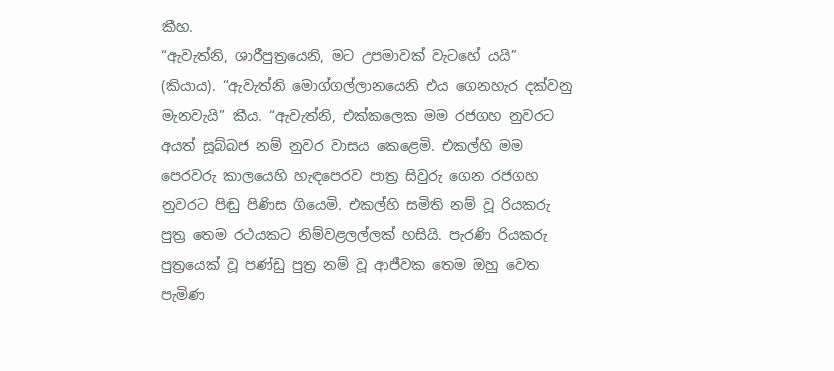කීහ.
“ඇවැත්නි, ශාරීපුත්‍රයෙනි, මට උපමාවක් වැටහේ යයි” (කියාය). “ඇවැත්නි මොග්ගල්ලානයෙනි එය ගෙනහැර දක්වනු මැනවැයි” කීය. “ඇවැත්නි, එක්කලෙක මම රජගහ නුවරට අයත් සූබ්බජ නම් නුවර වාසය කෙළෙමි. එකල්හි මම පෙරවරු කාලයෙහි හැඳපෙරව පාත්‍ර සිවුරු ගෙන රජගහ නුවරට පිඬු පිණිස ගියෙමි. එකල්හි සමිති නම් වූ රියකරු පුත්‍ර තෙම රථයකට නිම්වළලල්ලක් හසියි. පැරණි රියකරු පුත්‍රයෙක් වූ පණ්ඩු පුත්‍ර නම් වූ ආජීවක තෙම ඔහු වෙත පැමිණ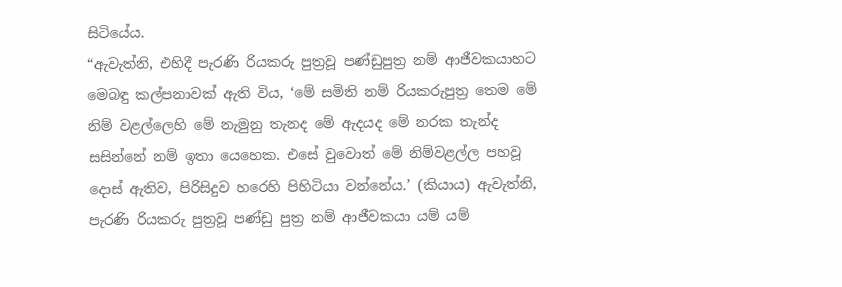සිටියේය.
“ඇවැත්නි, එහිදී පැරණි රියකරු පුත්‍රවූ පණ්ඩුපුත්‍ර නම් ආජීවකයාහට මෙබඳු කල්පනාවක් ඇති විය, ‘මේ සමිති නම් රියකරුපුත්‍ර තෙම මේ නිම් වළල්ලෙහි මේ නැමුනු තැනද මේ ඇදයද මේ නරක තැන්ද සසින්නේ නම් ඉතා යෙහෙක. එසේ වුවොත් මේ නිම්වළල්ල පහවූ දොස් ඇතිව, පිරිසිදුව හරෙහි පිහිටියා වන්නේය.’ (කියාය) ඇවැත්නි, පැරණි රියකරු පුත්‍රවූ පණ්ඩු පුත්‍ර නම් ආජීවකයා යම් යම්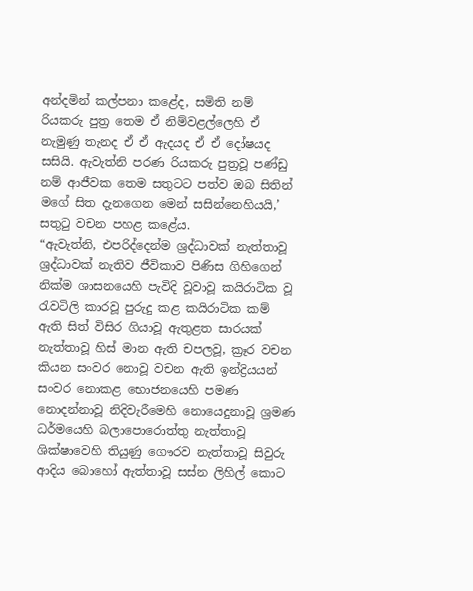අන්දමින් කල්පනා කළේද, සමිති නම් රියකරු පුත්‍ර තෙම ඒ නිම්වළල්ලෙහි ඒ නැමුණු තැනද ඒ ඒ ඇදයද ඒ ඒ දෝෂයද සසියි. ඇවැත්නි පරණ රියකරු පුත්‍රවූ පණ්ඩු නම් ආජීවක තෙම සතුටට පත්ව ඔබ සිතින් මගේ සිත දැනගෙන මෙන් සසින්නෙහියයි,’ සතුටු වචන පහළ කළේය.
“ඇවැත්නි, එපරිද්දෙන්ම ශ්‍රද්ධාවක් නැත්තාවූ ශ්‍රද්ධාවක් නැතිව ජීවිකාව පිණිස ගිහිගෙන් නික්ම ශාසනයෙහි පැවිදි වූවාවූ කයිරාටික වූ රැවටිලි කාරවූ පුරුදු කළ කයිරාටික කම් ඇති සිත් විසිර ගියාවූ ඇතුළත සාරයක් නැත්තාවූ හිස් මාන ඇති චපලවූ, ක්‍රෑර වචන කියන සංවර නොවූ වචන ඇති ඉන්ද්‍රියයන් සංවර නොකළ භොජනයෙහි පමණ නොදන්නාවූ නිදිවැරීමෙහි නොයෙදුනාවූ ශ්‍රමණ ධර්මයෙහි බලාපොරොත්තු නැත්තාවූ ශික්ෂාවෙහි තියුණු ගෞරව නැත්තාවූ සිවුරු ආදිය බොහෝ ඇත්තාවූ සස්න ලිහිල් කොට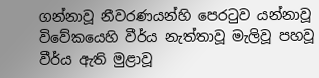ගන්නාවූ නීවරණයන්හි පෙරටුව යන්නාවූ විවේකයෙහි වීර්ය නැත්තාවූ මැලිවූ පහවූ වීර්ය ඇති මුළාවූ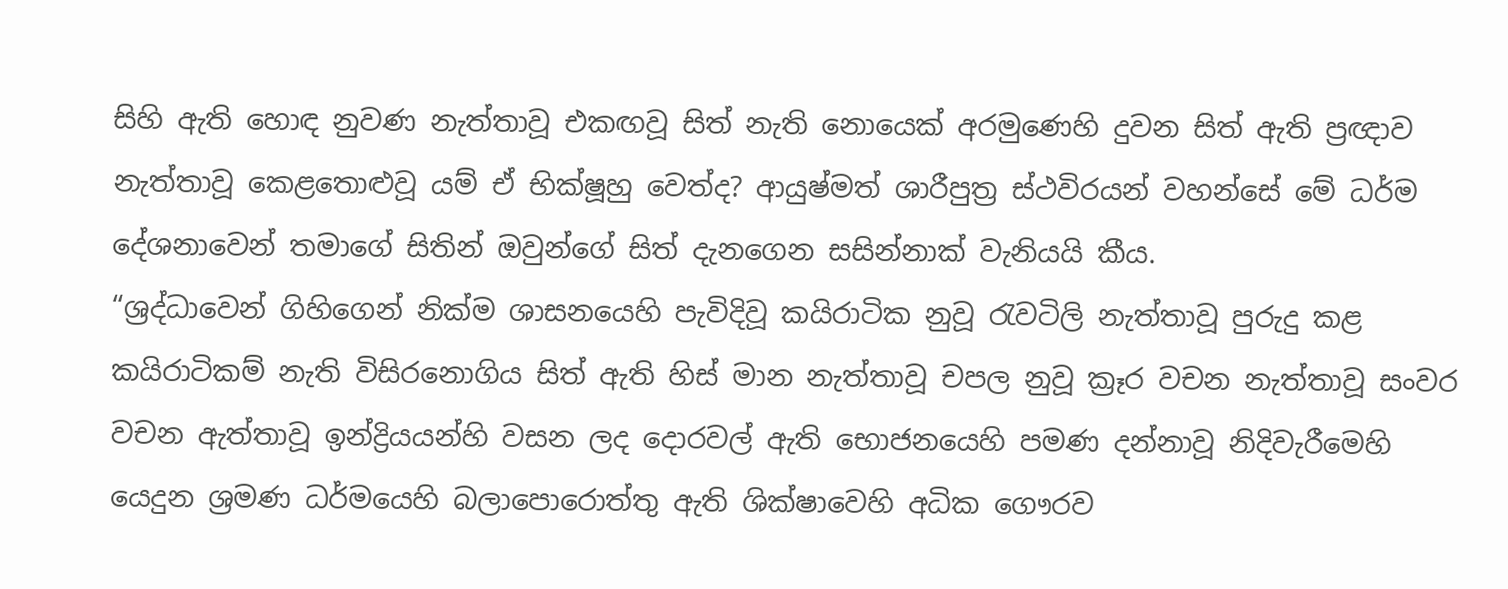සිහි ඇති හොඳ නුවණ නැත්තාවූ එකඟවූ සිත් නැති නොයෙක් අරමුණෙහි දුවන සිත් ඇති ප්‍රඥාව නැත්තාවූ කෙළතොළුවූ යම් ඒ භික්ෂූහු වෙත්ද? ආයුෂ්මත් ශාරීපුත්‍ර ස්ථවිරයන් වහන්සේ මේ ධර්ම දේශනාවෙන් තමාගේ සිතින් ඔවුන්ගේ සිත් දැනගෙන සසින්නාක් වැනියයි කීය.
“ශ්‍රද්ධාවෙන් ගිහිගෙන් නික්ම ශාසනයෙහි පැවිදිවූ කයිරාටික නුවූ රැවටිලි නැත්තාවූ පුරුදු කළ කයිරාටිකම් නැති විසිරනොගිය සිත් ඇති හිස් මාන නැත්තාවූ චපල නුවූ ක්‍රෑර වචන නැත්තාවූ සංවර වචන ඇත්තාවූ ඉන්ද්‍රියයන්හි වසන ලද දොරවල් ඇති භොජනයෙහි පමණ දන්නාවූ නිදිවැරීමෙහි යෙදුන ශ්‍රමණ ධර්මයෙහි බලාපොරොත්තු ඇති ශික්ෂාවෙහි අධික ගෞරව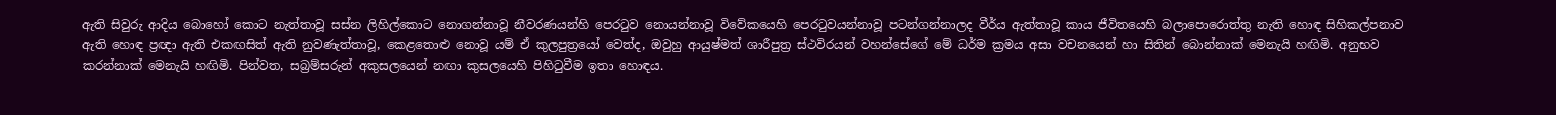ඇති සිවුරු ආදිය බොහෝ කොට නැත්තාවූ සස්න ලිහිල්කොට නොගන්නාවූ නීවරණයන්හි පෙරටුව නොයන්නාවූ විවේකයෙහි පෙරටුවයන්නාවූ පටන්ගන්නාලද වීර්ය ඇත්තාවූ කාය ජීවිතයෙහි බලාපොරොත්තු නැති හොඳ සිහිකල්පනාව ඇති හොඳ ප්‍රඥා ඇති එකඟසිත් ඇති නුවණැත්තාවූ, කෙළතොළු නොවූ යම් ඒ කුලපුත්‍රයෝ වෙත්ද, ඔවුහු ආයුෂ්මත් ශාරීපුත්‍ර ස්ථවිරයන් වහන්සේගේ මේ ධර්ම ක්‍රමය අසා වචනයෙන් හා සිතින් බොන්නාක් මෙනැයි හඟිමි. අනුභව කරන්නාක් මෙනැයි හඟිමි. පින්වත, සබ්‍රම්සරුන් අකුසලයෙන් නඟා කුසලයෙහි පිහිටුවීම ඉතා හොඳය.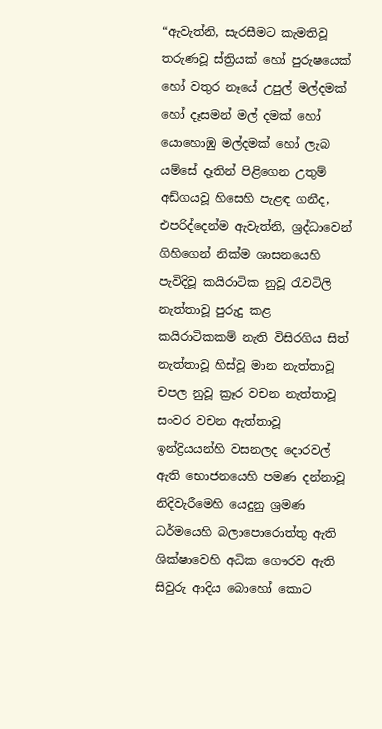“ඇවැත්නි, සැරසීමට කැමතිවූ තරුණවූ ස්ත්‍රියක් හෝ පුරුෂයෙක් හෝ වතුර නෑයේ උපුල් මල්දමක් හෝ දෑසමන් මල් දමක් හෝ යොහොඹු මල්දමක් හෝ ලැබ යම්සේ දෑතින් පිළිගෙන උතුම් අඩ්ගයවූ හිසෙහි පැළඳ ගනීද, එපරිද්දෙන්ම ඇවැත්නි, ශ්‍රද්ධාවෙන් ගිහිගෙන් නික්ම ශාසනයෙහි පැවිදිවූ කයිරාටික නුවූ රැවටිලි නැත්තාවූ පුරුදු කළ කයිරාටිකකම් නැති විසිරගිය සිත් නැත්තාවූ හිස්වූ මාන නැත්තාවූ චපල නුවූ ක්‍රෑර වචන නැත්තාවූ සංවර වචන ඇත්තාවූ ඉන්ද්‍රියයන්හි වසනලද දොරවල් ඇති භොජනයෙහි පමණ දන්නාවූ නිදිවැරීමෙහි යෙදුනු ශ්‍රමණ ධර්මයෙහි බලාපොරොත්තු ඇති ශික්ෂාවෙහි අධික ගෞරව ඇති සිවුරු ආදිය බොහෝ කොට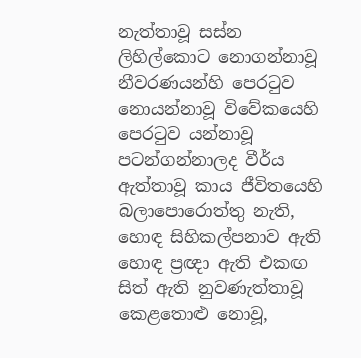නැත්තාවූ සස්න ලිහිල්කොට නොගන්නාවූ නීවරණයන්හි පෙරටුව නොයන්නාවූ විවේකයෙහි පෙරටුව යන්නාවූ පටන්ගන්නාලද වීර්ය ඇත්තාවූ කාය ජීවිතයෙහි බලාපොරොත්තු නැති, හොඳ සිහිකල්පනාව ඇති හොඳ ප්‍රඥා ඇති එකඟ සිත් ඇති නුවණැත්තාවූ කෙළතොළු නොවූ,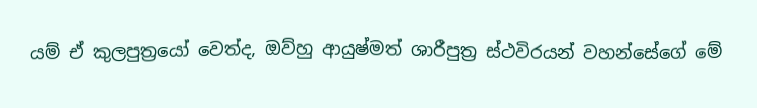යම් ඒ කුලපුත්‍රයෝ වෙත්ද, ඔව්හු ආයුෂ්මත් ශාරීපුත්‍ර ස්ථවිරයන් වහන්සේගේ මේ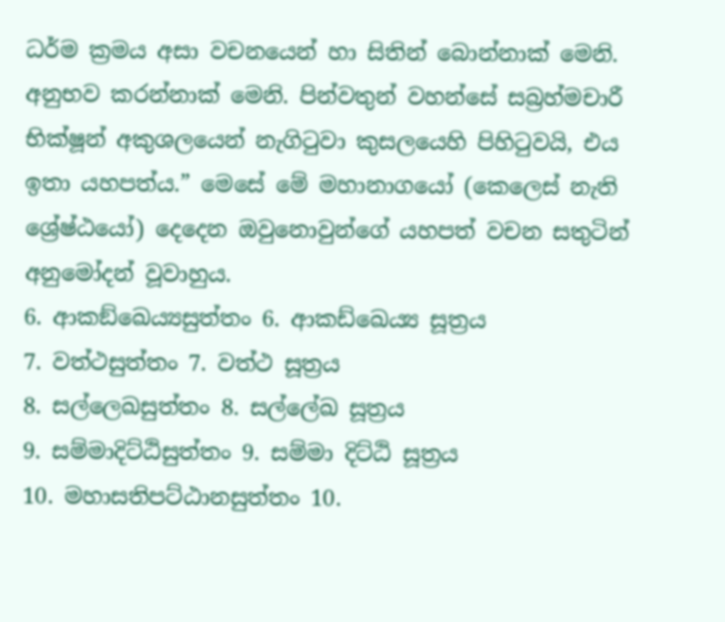ධර්ම ක්‍රමය අසා වචනයෙන් හා සිතින් බොන්නාක් මෙනි. අනුභව කරන්නාක් මෙනි. පින්වතුන් වහන්සේ සබ්‍රහ්මචාරී භික්ෂූන් අකුශලයෙන් නැගිටුවා කුසලයෙහි පිහිටුවයි, එය ඉතා යහපත්ය.” මෙසේ මේ මහානාගයෝ (කෙලෙස් නැති ශ්‍රේෂ්ඨයෝ) දෙදෙන ඔවුනොවුන්ගේ යහපත් වචන සතුටින් අනුමෝදන් වූවාහුය.
6. ආකඞ්ඛෙය්‍යසුත්තං 6. ආකඩ්ඛෙය්‍ය සූත්‍රය
7. වත්ථසුත්තං 7. වත්ථ සූත්‍රය
8. සල්ලෙඛසුත්තං 8. සල්ලේඛ සූත්‍රය
9. සම්මාදිට්ඨිසුත්තං 9. සම්මා දිට්ඨි සූත්‍රය
10. මහාසතිපට්ඨානසුත්තං 10.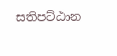සතිපට්ඨාන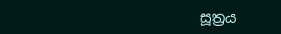සූත්‍රය